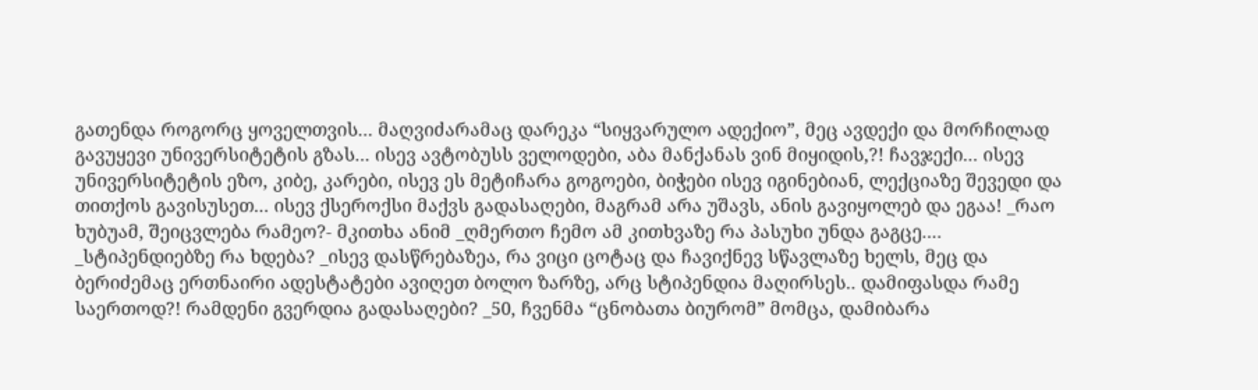გათენდა როგორც ყოველთვის... მაღვიძარამაც დარეკა “სიყვარულო ადექიო”, მეც ავდექი და მორჩილად გავუყევი უნივერსიტეტის გზას... ისევ ავტობუსს ველოდები, აბა მანქანას ვინ მიყიდის,?! ჩავჯექი... ისევ უნივერსიტეტის ეზო, კიბე, კარები, ისევ ეს მეტიჩარა გოგოები, ბიჭები ისევ იგინებიან, ლექციაზე შევედი და თითქოს გავისუსეთ... ისევ ქსეროქსი მაქვს გადასაღები, მაგრამ არა უშავს, ანის გავიყოლებ და ეგაა! _რაო ხუბუამ, შეიცვლება რამეო?- მკითხა ანიმ _ღმერთო ჩემო ამ კითხვაზე რა პასუხი უნდა გაგცე.... _სტიპენდიებზე რა ხდება? _ისევ დასწრებაზეა, რა ვიცი ცოტაც და ჩავიქნევ სწავლაზე ხელს, მეც და ბერიძემაც ერთნაირი ადესტატები ავიღეთ ბოლო ზარზე, არც სტიპენდია მაღირსეს.. დამიფასდა რამე საერთოდ?! რამდენი გვერდია გადასაღები? _50, ჩვენმა “ცნობათა ბიურომ” მომცა, დამიბარა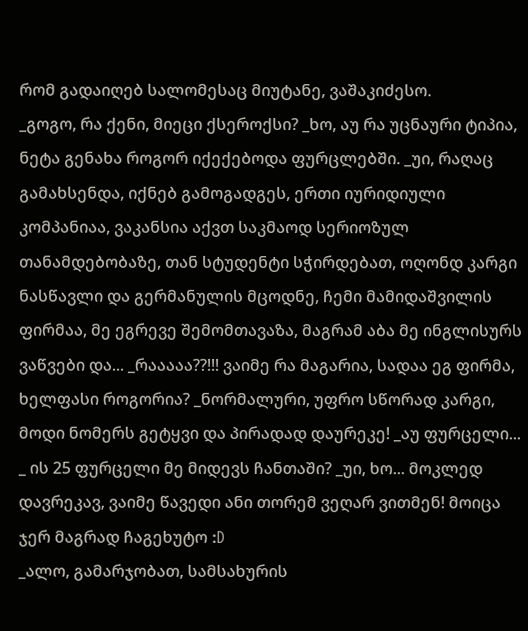რომ გადაიღებ სალომესაც მიუტანე, ვაშაკიძესო.
_გოგო, რა ქენი, მიეცი ქსეროქსი? _ხო, აუ რა უცნაური ტიპია, ნეტა გენახა როგორ იქექებოდა ფურცლებში. _უი, რაღაც გამახსენდა, იქნებ გამოგადგეს, ერთი იურიდიული კომპანიაა, ვაკანსია აქვთ საკმაოდ სერიოზულ თანამდებობაზე, თან სტუდენტი სჭირდებათ, ოღონდ კარგი ნასწავლი და გერმანულის მცოდნე, ჩემი მამიდაშვილის ფირმაა, მე ეგრევე შემომთავაზა, მაგრამ აბა მე ინგლისურს ვაწვები და... _რააააა??!!! ვაიმე რა მაგარია, სადაა ეგ ფირმა, ხელფასი როგორია? _ნორმალური, უფრო სწორად კარგი, მოდი ნომერს გეტყვი და პირადად დაურეკე! _აუ ფურცელი... _ ის 25 ფურცელი მე მიდევს ჩანთაში? _უი, ხო... მოკლედ დავრეკავ, ვაიმე წავედი ანი თორემ ვეღარ ვითმენ! მოიცა ჯერ მაგრად ჩაგეხუტო :D
_ალო, გამარჯობათ, სამსახურის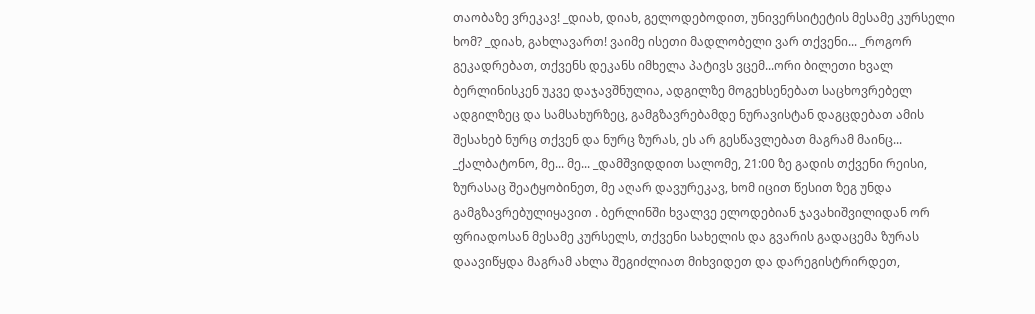თაობაზე ვრეკავ! _დიახ, დიახ, გელოდებოდით, უნივერსიტეტის მესამე კურსელი ხომ? _დიახ, გახლავართ! ვაიმე ისეთი მადლობელი ვარ თქვენი... _როგორ გეკადრებათ, თქვენს დეკანს იმხელა პატივს ვცემ...ორი ბილეთი ხვალ ბერლინისკენ უკვე დაჯავშნულია, ადგილზე მოგეხსენებათ საცხოვრებელ ადგილზეც და სამსახურზეც, გამგზავრებამდე ნურავისტან დაგცდებათ ამის შესახებ ნურც თქვენ და ნურც ზურას, ეს არ გესწავლებათ მაგრამ მაინც... _ქალბატონო, მე... მე... _დამშვიდდით სალომე, 21:00 ზე გადის თქვენი რეისი, ზურასაც შეატყობინეთ, მე აღარ დავურეკავ, ხომ იცით წესით ზეგ უნდა გამგზავრებულიყავით . ბერლინში ხვალვე ელოდებიან ჯავახიშვილიდან ორ ფრიადოსან მესამე კურსელს, თქვენი სახელის და გვარის გადაცემა ზურას დაავიწყდა მაგრამ ახლა შეგიძლიათ მიხვიდეთ და დარეგისტრირდეთ,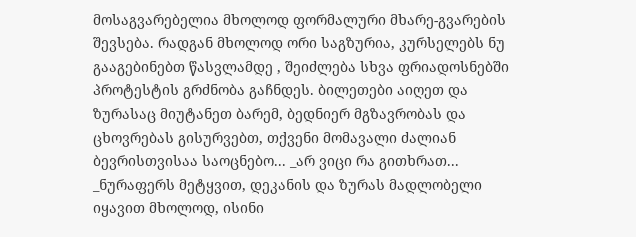მოსაგვარებელია მხოლოდ ფორმალური მხარე-გვარების შევსება. რადგან მხოლოდ ორი საგზურია, კურსელებს ნუ გააგებინებთ წასვლამდე , შეიძლება სხვა ფრიადოსნებში პროტესტის გრძნობა გაჩნდეს. ბილეთები აიღეთ და ზურასაც მიუტანეთ ბარემ, ბედნიერ მგზავრობას და ცხოვრებას გისურვებთ, თქვენი მომავალი ძალიან ბევრისთვისაა საოცნებო... _არ ვიცი რა გითხრათ... _ნურაფერს მეტყვით, დეკანის და ზურას მადლობელი იყავით მხოლოდ, ისინი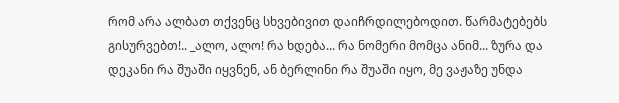რომ არა ალბათ თქვენც სხვებივით დაიჩრდილებოდით. წარმატებებს გისურვებთ!.. _ალო, ალო! რა ხდება... რა ნომერი მომცა ანიმ... ზურა და დეკანი რა შუაში იყვნენ, ან ბერლინი რა შუაში იყო, მე ვაჟაზე უნდა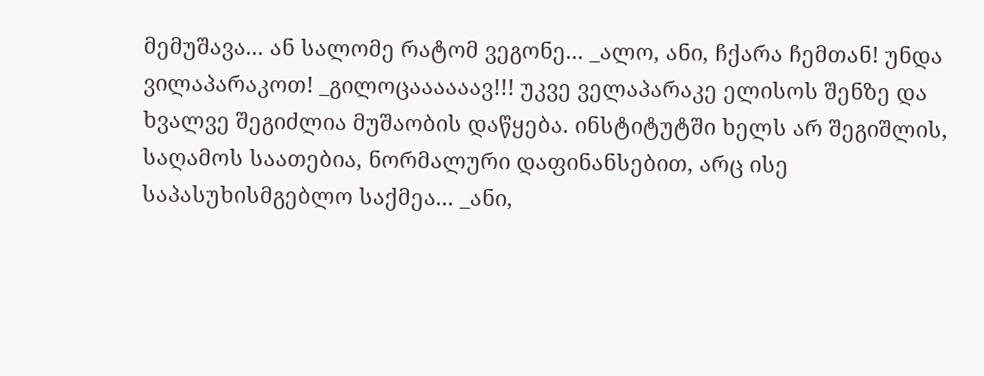მემუშავა... ან სალომე რატომ ვეგონე... _ალო, ანი, ჩქარა ჩემთან! უნდა ვილაპარაკოთ! _გილოცაააააავ!!! უკვე ველაპარაკე ელისოს შენზე და ხვალვე შეგიძლია მუშაობის დაწყება. ინსტიტუტში ხელს არ შეგიშლის, საღამოს საათებია, ნორმალური დაფინანსებით, არც ისე საპასუხისმგებლო საქმეა... _ანი,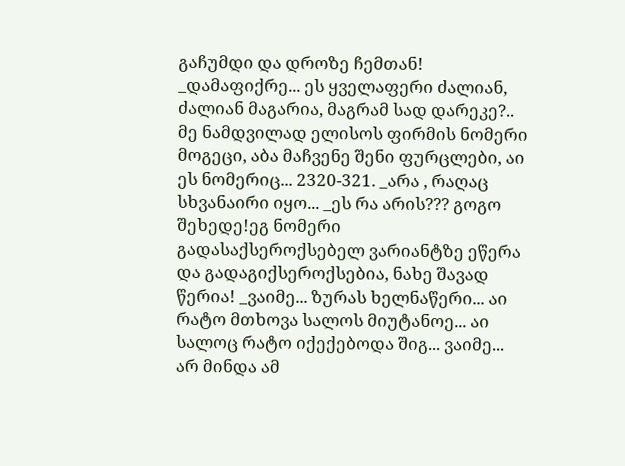გაჩუმდი და დროზე ჩემთან!
_დამაფიქრე... ეს ყველაფერი ძალიან, ძალიან მაგარია, მაგრამ სად დარეკე?.. მე ნამდვილად ელისოს ფირმის ნომერი მოგეცი, აბა მაჩვენე შენი ფურცლები, აი ეს ნომერიც... 2320-321. _არა , რაღაც სხვანაირი იყო... _ეს რა არის??? გოგო შეხედე!ეგ ნომერი გადასაქსეროქსებელ ვარიანტზე ეწერა და გადაგიქსეროქსებია, ნახე შავად წერია! _ვაიმე... ზურას ხელნაწერი... აი რატო მთხოვა სალოს მიუტანოე... აი სალოც რატო იქექებოდა შიგ... ვაიმე... არ მინდა ამ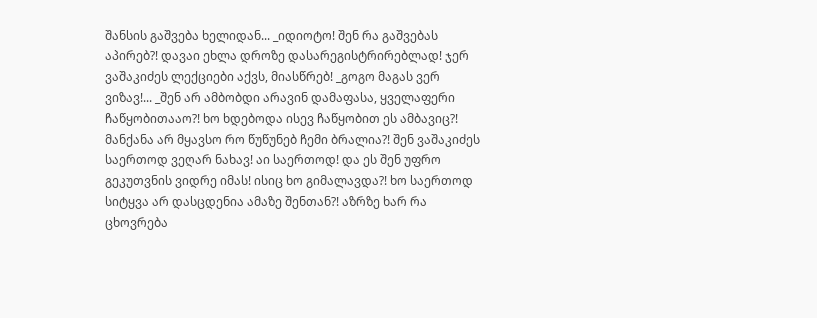შანსის გაშვება ხელიდან... _იდიოტო! შენ რა გაშვებას აპირებ?! დავაი ეხლა დროზე დასარეგისტრირებლად! ჯერ ვაშაკიძეს ლექციები აქვს, მიასწრებ! _გოგო მაგას ვერ ვიზავ!... _შენ არ ამბობდი არავინ დამაფასა, ყველაფერი ჩაწყობითააო?! ხო ხდებოდა ისევ ჩაწყობით ეს ამბავიც?! მანქანა არ მყავსო რო წუწუნებ ჩემი ბრალია?! შენ ვაშაკიძეს საერთოდ ვეღარ ნახავ! აი საერთოდ! და ეს შენ უფრო გეკუთვნის ვიდრე იმას! ისიც ხო გიმალავდა?! ხო საერთოდ სიტყვა არ დასცდენია ამაზე შენთან?! აზრზე ხარ რა ცხოვრება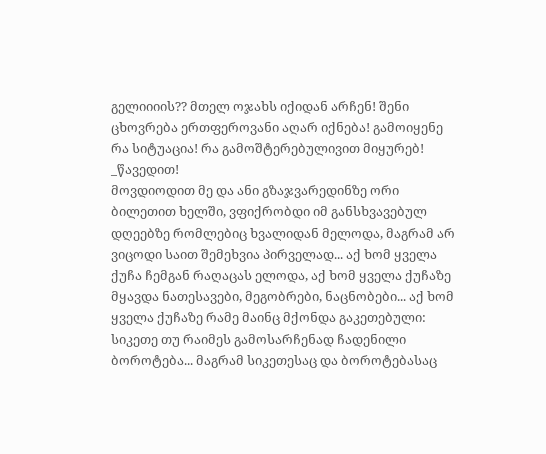გელიიიის?? მთელ ოჯახს იქიდან არჩენ! შენი ცხოვრება ერთფეროვანი აღარ იქნება! გამოიყენე რა სიტუაცია! რა გამოშტერებულივით მიყურებ! _წავედით!
მოვდიოდით მე და ანი გზაჯვარედინზე ორი ბილეთით ხელში, ვფიქრობდი იმ განსხვავებულ დღეებზე რომლებიც ხვალიდან მელოდა, მაგრამ არ ვიცოდი საით შემეხვია პირველად... აქ ხომ ყველა ქუჩა ჩემგან რაღაცას ელოდა, აქ ხომ ყველა ქუჩაზე მყავდა ნათესავები, მეგობრები, ნაცნობები... აქ ხომ ყველა ქუჩაზე რამე მაინც მქონდა გაკეთებული: სიკეთე თუ რაიმეს გამოსარჩენად ჩადენილი ბოროტება... მაგრამ სიკეთესაც და ბოროტებასაც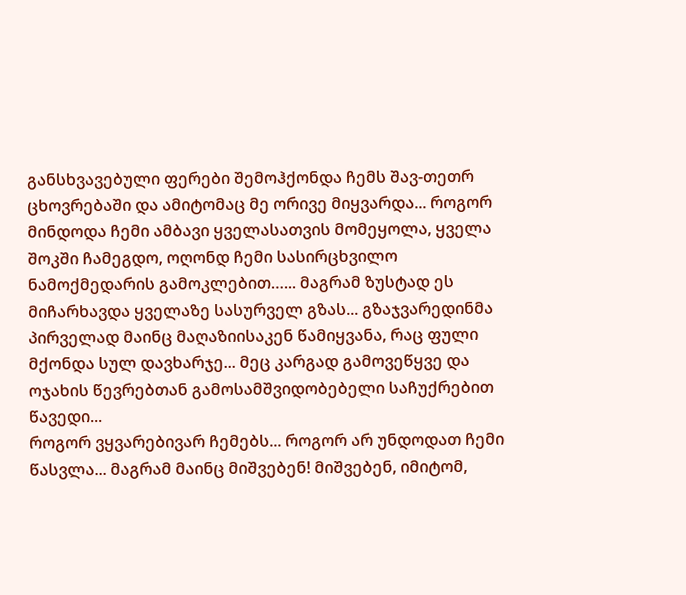განსხვავებული ფერები შემოჰქონდა ჩემს შავ-თეთრ ცხოვრებაში და ამიტომაც მე ორივე მიყვარდა... როგორ მინდოდა ჩემი ამბავი ყველასათვის მომეყოლა, ყველა შოკში ჩამეგდო, ოღონდ ჩემი სასირცხვილო ნამოქმედარის გამოკლებით…... მაგრამ ზუსტად ეს მიჩარხავდა ყველაზე სასურველ გზას... გზაჯვარედინმა პირველად მაინც მაღაზიისაკენ წამიყვანა, რაც ფული მქონდა სულ დავხარჯე... მეც კარგად გამოვეწყვე და ოჯახის წევრებთან გამოსამშვიდობებელი საჩუქრებით წავედი...
როგორ ვყვარებივარ ჩემებს... როგორ არ უნდოდათ ჩემი წასვლა... მაგრამ მაინც მიშვებენ! მიშვებენ, იმიტომ,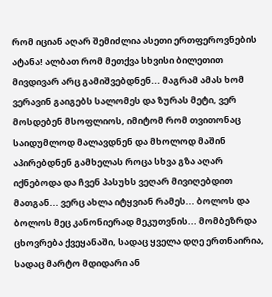რომ იციან აღარ შემიძლია ასეთი ერთფეროვნების ატანა! ალბათ რომ მეთქვა სხვისი ბილეთით მივდივარ არც გამიშვებდნენ... მაგრამ ამას ხომ ვერავინ გაიგებს სალომეს და ზურას მეტი, ვერ მოსდებენ მსოფლიოს, იმიტომ რომ თვითონაც საიდუმლოდ მალავდნენ და მხოლოდ მაშინ აპირებდნენ გამხელას როცა სხვა გზა აღარ იქნებოდა და ჩვენ პასუხს ვეღარ მივიღებდით მათგან... ვერც ახლა იტყვიან რამეს... ბოლოს და ბოლოს მეც კანონიერად მეკუთვნის... მომბეზრდა ცხოვრება ქვეყანაში, სადაც ყველა დღე ერთნაირია, სადაც მარტო მდიდარი ან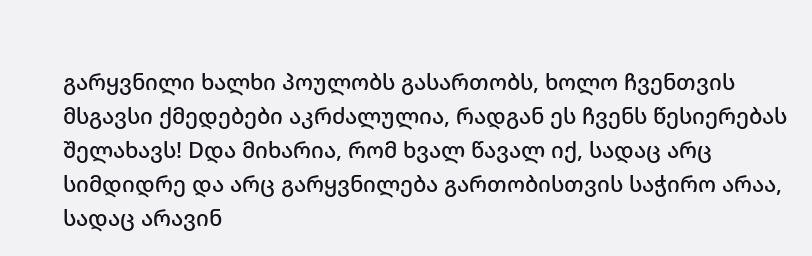გარყვნილი ხალხი პოულობს გასართობს, ხოლო ჩვენთვის მსგავსი ქმედებები აკრძალულია, რადგან ეს ჩვენს წესიერებას შელახავს! Dდა მიხარია, რომ ხვალ წავალ იქ, სადაც არც სიმდიდრე და არც გარყვნილება გართობისთვის საჭირო არაა, სადაც არავინ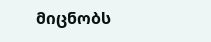მიცნობს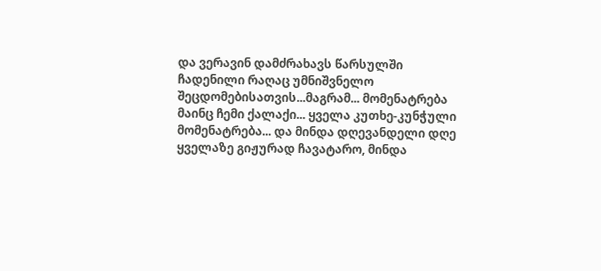და ვერავინ დამძრახავს წარსულში ჩადენილი რაღაც უმნიშვნელო შეცდომებისათვის...მაგრამ... მომენატრება მაინც ჩემი ქალაქი... ყველა კუთხე-კუნჭული მომენატრება... და მინდა დღევანდელი დღე ყველაზე გიჟურად ჩავატარო, მინდა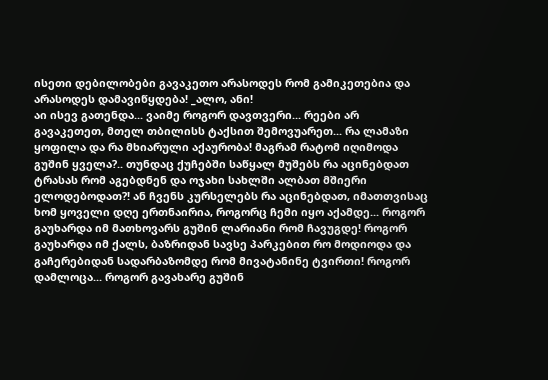ისეთი დებილობები გავაკეთო არასოდეს რომ გამიკეთებია და არასოდეს დამავიწყდება! _ალო, ანი!
აი ისევ გათენდა... ვაიმე როგორ დავთვერი... რეები არ გავაკეთეთ, მთელ თბილისს ტაქსით შემოვუარეთ... რა ლამაზი ყოფილა და რა მხიარული აქაურობა! მაგრამ რატომ იღიმოდა გუშინ ყველა?.. თუნდაც ქუჩებში საწყალ მუშებს რა აცინებდათ ტრასას რომ აგებდნენ და ოჯახი სახლში ალბათ მშიერი ელოდებოდათ?! ან ჩვენს კურსელებს რა აცინებდათ, იმათთვისაც ხომ ყოველი დღე ერთნაირია, როგორც ჩემი იყო აქამდე... როგორ გაუხარდა იმ მათხოვარს გუშინ ლარიანი რომ ჩავუგდე! როგორ გაუხარდა იმ ქალს, ბაზრიდან სავსე პარკებით რო მოდიოდა და გაჩერებიდან სადარბაზომდე რომ მივატანინე ტვირთი! როგორ დამლოცა... როგორ გავახარე გუშინ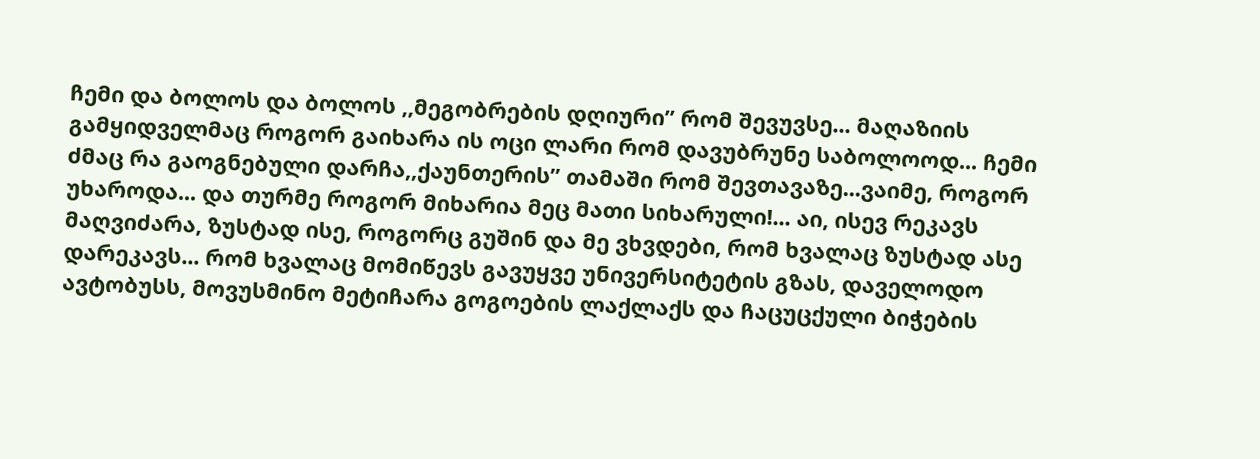ჩემი და ბოლოს და ბოლოს ,,მეგობრების დღიური” რომ შევუვსე... მაღაზიის გამყიდველმაც როგორ გაიხარა ის ოცი ლარი რომ დავუბრუნე საბოლოოდ... ჩემი ძმაც რა გაოგნებული დარჩა,,ქაუნთერის” თამაში რომ შევთავაზე...ვაიმე, როგორ უხაროდა... და თურმე როგორ მიხარია მეც მათი სიხარული!... აი, ისევ რეკავს მაღვიძარა, ზუსტად ისე, როგორც გუშინ და მე ვხვდები, რომ ხვალაც ზუსტად ასე დარეკავს... რომ ხვალაც მომიწევს გავუყვე უნივერსიტეტის გზას, დაველოდო ავტობუსს, მოვუსმინო მეტიჩარა გოგოების ლაქლაქს და ჩაცუცქული ბიჭების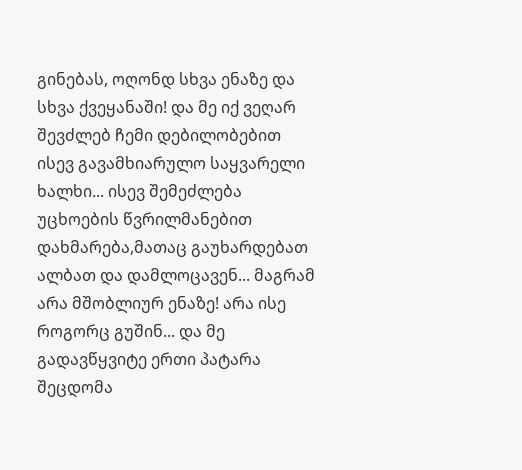გინებას, ოღონდ სხვა ენაზე და სხვა ქვეყანაში! და მე იქ ვეღარ შევძლებ ჩემი დებილობებით ისევ გავამხიარულო საყვარელი ხალხი... ისევ შემეძლება უცხოების წვრილმანებით დახმარება,მათაც გაუხარდებათ ალბათ და დამლოცავენ... მაგრამ არა მშობლიურ ენაზე! არა ისე როგორც გუშინ... და მე გადავწყვიტე ერთი პატარა შეცდომა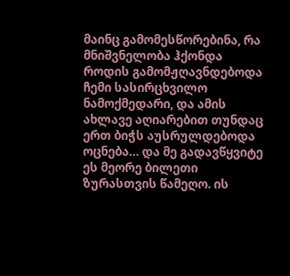მაინც გამომესწორებინა, რა მნიშვნელობა ჰქონდა როდის გამომჟღავნდებოდა ჩემი სასირცხვილო ნამოქმედარი, და ამის ახლავე აღიარებით თუნდაც ერთ ბიჭს აუსრულდებოდა ოცნება… და მე გადავწყვიტე ეს მეორე ბილეთი ზურასთვის წამეღო. ის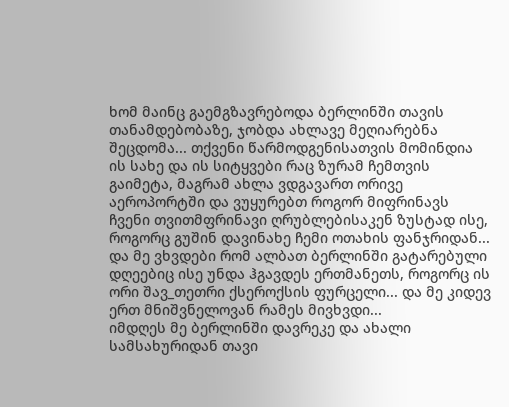ხომ მაინც გაემგზავრებოდა ბერლინში თავის თანამდებობაზე, ჯობდა ახლავე მეღიარებნა შეცდომა... თქვენი წარმოდგენისათვის მომინდია ის სახე და ის სიტყვები რაც ზურამ ჩემთვის გაიმეტა, მაგრამ ახლა ვდგავართ ორივე აეროპორტში და ვუყურებთ როგორ მიფრინავს ჩვენი თვითმფრინავი ღრუბლებისაკენ ზუსტად ისე, როგორც გუშინ დავინახე ჩემი ოთახის ფანჯრიდან... და მე ვხვდები რომ ალბათ ბერლინში გატარებული დღეებიც ისე უნდა ჰგავდეს ერთმანეთს, როგორც ის ორი შავ_თეთრი ქსეროქსის ფურცელი... და მე კიდევ ერთ მნიშვნელოვან რამეს მივხვდი...
იმდღეს მე ბერლინში დავრეკე და ახალი სამსახურიდან თავი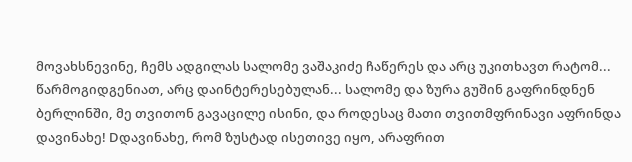მოვახსნევინე, ჩემს ადგილას სალომე ვაშაკიძე ჩაწერეს და არც უკითხავთ რატომ... წარმოგიდგენიათ, არც დაინტერესებულან... სალომე და ზურა გუშინ გაფრინდნენ ბერლინში, მე თვითონ გავაცილე ისინი, და როდესაც მათი თვითმფრინავი აფრინდა დავინახე! Dდავინახე, რომ ზუსტად ისეთივე იყო, არაფრით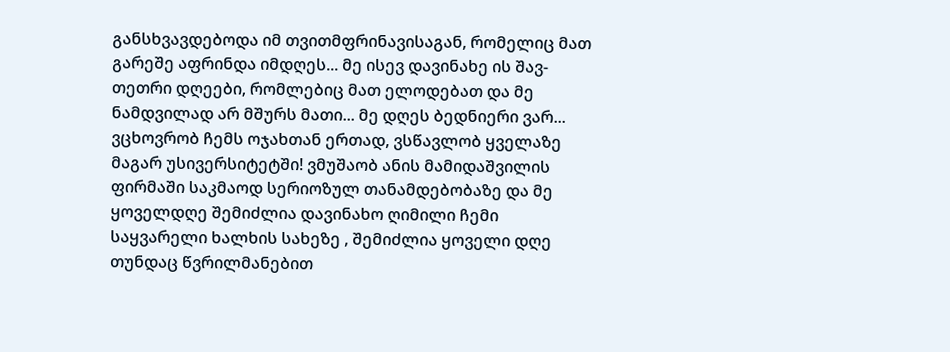განსხვავდებოდა იმ თვითმფრინავისაგან, რომელიც მათ გარეშე აფრინდა იმდღეს... მე ისევ დავინახე ის შავ-თეთრი დღეები, რომლებიც მათ ელოდებათ და მე ნამდვილად არ მშურს მათი... მე დღეს ბედნიერი ვარ... ვცხოვრობ ჩემს ოჯახთან ერთად, ვსწავლობ ყველაზე მაგარ უსივერსიტეტში! ვმუშაობ ანის მამიდაშვილის ფირმაში საკმაოდ სერიოზულ თანამდებობაზე და მე ყოველდღე შემიძლია დავინახო ღიმილი ჩემი საყვარელი ხალხის სახეზე , შემიძლია ყოველი დღე თუნდაც წვრილმანებით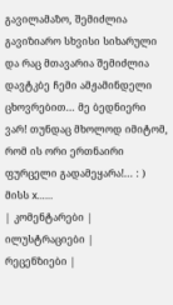გავილამაზო, შემიძლია გავიზიარო სხვისი სიხარული და რაც მთავარია შემიძლია დავტკბე ჩემი ამჟამინდელი ცხოვრებით... მე ბედნიერი ვარ! თუნდაც მხოლოდ იმიტომ, რომ ის ორი ერთნაირი ფურცელი გადამეყარა!... : ) მისს x……
| კომენტარები |
ილუსტრაციები |
რეცენზიები |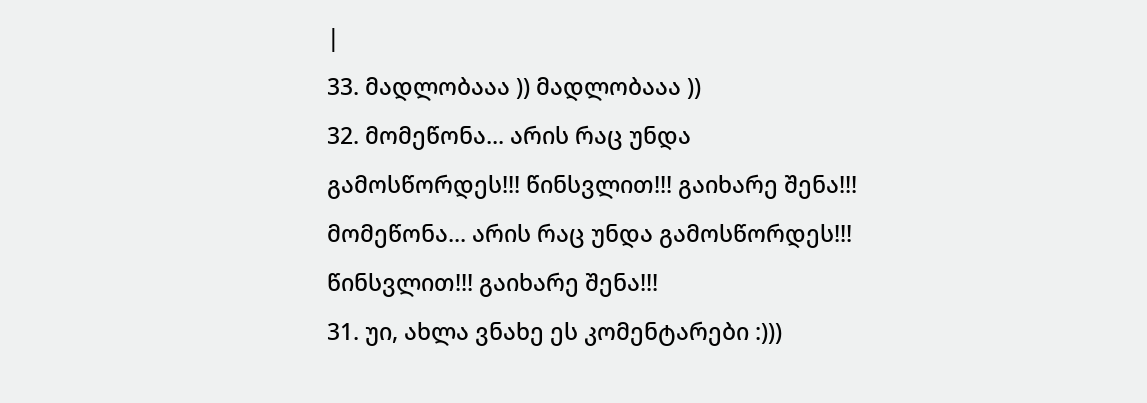|
33. მადლობააა )) მადლობააა ))
32. მომეწონა... არის რაც უნდა გამოსწორდეს!!! წინსვლით!!! გაიხარე შენა!!! მომეწონა... არის რაც უნდა გამოსწორდეს!!! წინსვლით!!! გაიხარე შენა!!!
31. უი, ახლა ვნახე ეს კომენტარები :)))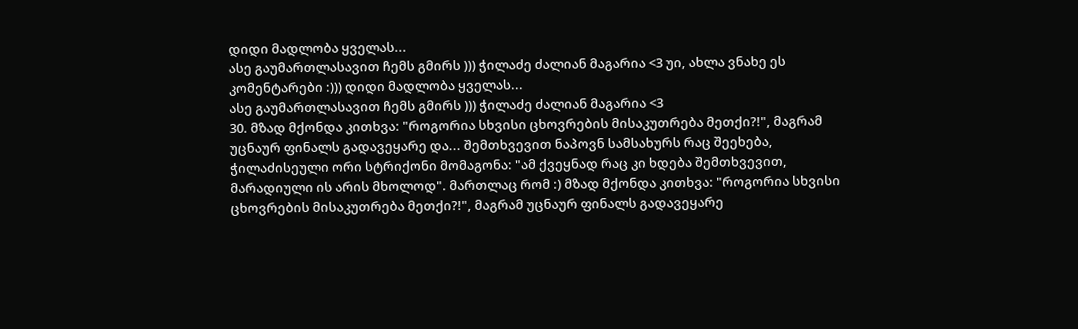დიდი მადლობა ყველას...
ასე გაუმართლასავით ჩემს გმირს ))) ჭილაძე ძალიან მაგარია <3 უი, ახლა ვნახე ეს კომენტარები :))) დიდი მადლობა ყველას...
ასე გაუმართლასავით ჩემს გმირს ))) ჭილაძე ძალიან მაგარია <3
30. მზად მქონდა კითხვა: "როგორია სხვისი ცხოვრების მისაკუთრება მეთქი?!", მაგრამ უცნაურ ფინალს გადავეყარე და... შემთხვევით ნაპოვნ სამსახურს რაც შეეხება, ჭილაძისეული ორი სტრიქონი მომაგონა: "ამ ქვეყნად რაც კი ხდება შემთხვევით, მარადიული ის არის მხოლოდ". მართლაც რომ :) მზად მქონდა კითხვა: "როგორია სხვისი ცხოვრების მისაკუთრება მეთქი?!", მაგრამ უცნაურ ფინალს გადავეყარე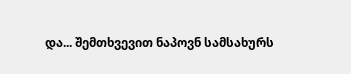და... შემთხვევით ნაპოვნ სამსახურს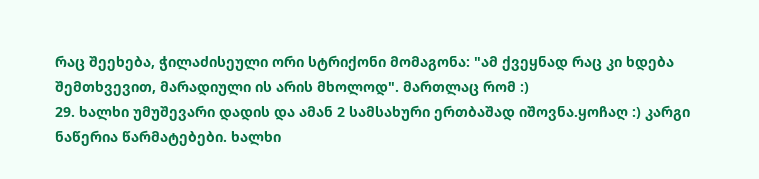რაც შეეხება, ჭილაძისეული ორი სტრიქონი მომაგონა: "ამ ქვეყნად რაც კი ხდება შემთხვევით, მარადიული ის არის მხოლოდ". მართლაც რომ :)
29. ხალხი უმუშევარი დადის და ამან 2 სამსახური ერთბაშად იშოვნა.ყოჩაღ :) კარგი ნაწერია წარმატებები. ხალხი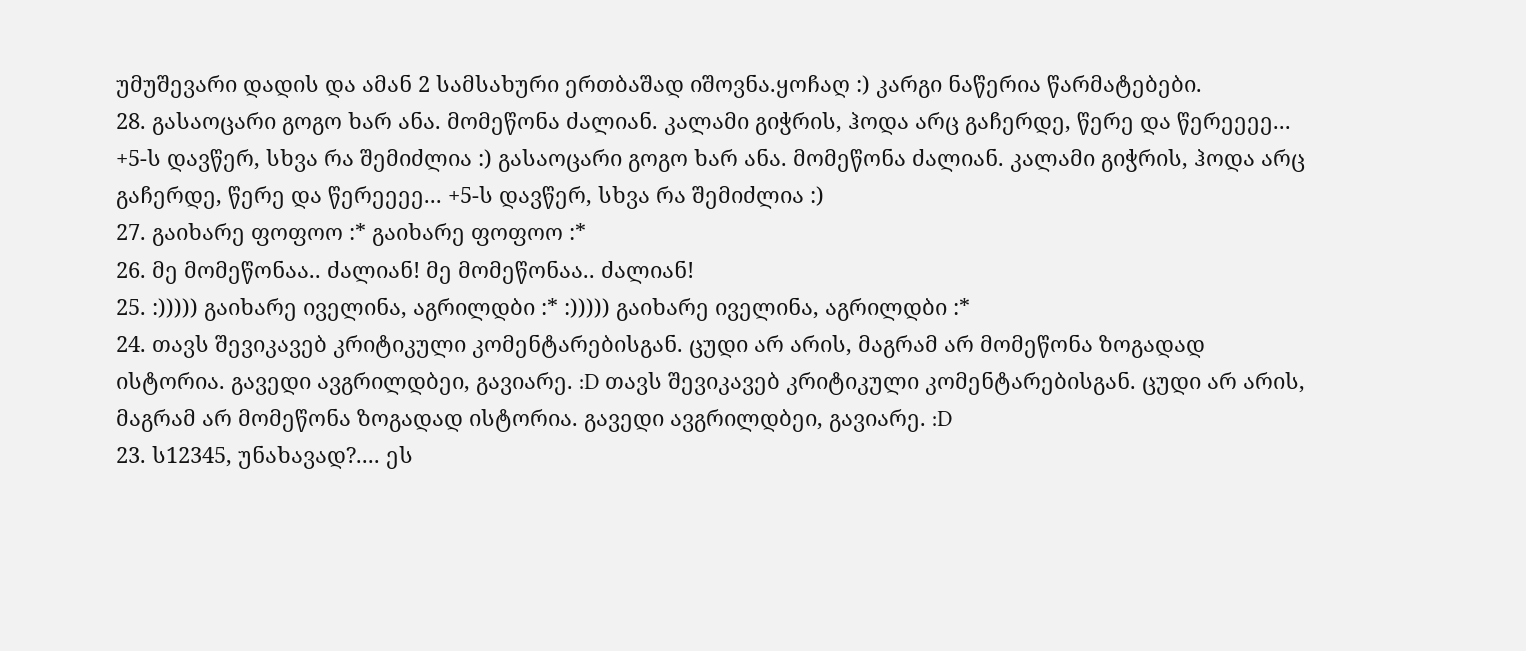უმუშევარი დადის და ამან 2 სამსახური ერთბაშად იშოვნა.ყოჩაღ :) კარგი ნაწერია წარმატებები.
28. გასაოცარი გოგო ხარ ანა. მომეწონა ძალიან. კალამი გიჭრის, ჰოდა არც გაჩერდე, წერე და წერეეეე... +5-ს დავწერ, სხვა რა შემიძლია :) გასაოცარი გოგო ხარ ანა. მომეწონა ძალიან. კალამი გიჭრის, ჰოდა არც გაჩერდე, წერე და წერეეეე... +5-ს დავწერ, სხვა რა შემიძლია :)
27. გაიხარე ფოფოო :* გაიხარე ფოფოო :*
26. მე მომეწონაა.. ძალიან! მე მომეწონაა.. ძალიან!
25. :))))) გაიხარე იველინა, აგრილდბი :* :))))) გაიხარე იველინა, აგრილდბი :*
24. თავს შევიკავებ კრიტიკული კომენტარებისგან. ცუდი არ არის, მაგრამ არ მომეწონა ზოგადად ისტორია. გავედი ავგრილდბეი, გავიარე. :D თავს შევიკავებ კრიტიკული კომენტარებისგან. ცუდი არ არის, მაგრამ არ მომეწონა ზოგადად ისტორია. გავედი ავგრილდბეი, გავიარე. :D
23. ს12345, უნახავად?.... ეს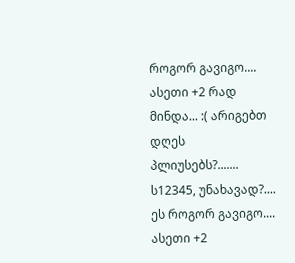როგორ გავიგო.... ასეთი +2 რად მინდა... :( არიგებთ დღეს პლიუსებს?....... ს12345, უნახავად?.... ეს როგორ გავიგო.... ასეთი +2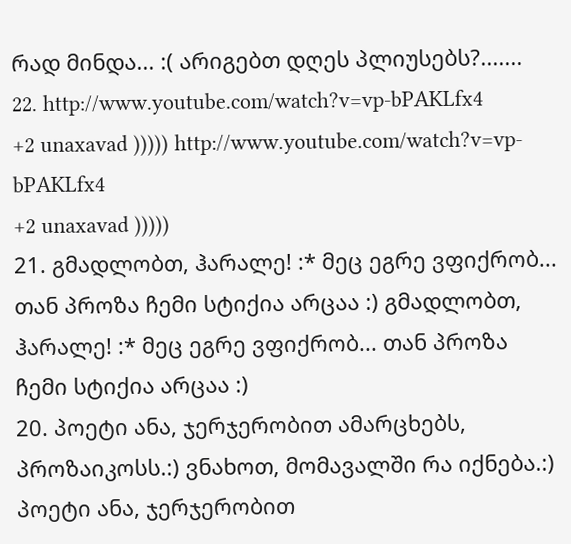რად მინდა... :( არიგებთ დღეს პლიუსებს?.......
22. http://www.youtube.com/watch?v=vp-bPAKLfx4
+2 unaxavad ))))) http://www.youtube.com/watch?v=vp-bPAKLfx4
+2 unaxavad )))))
21. გმადლობთ, ჰარალე! :* მეც ეგრე ვფიქრობ... თან პროზა ჩემი სტიქია არცაა :) გმადლობთ, ჰარალე! :* მეც ეგრე ვფიქრობ... თან პროზა ჩემი სტიქია არცაა :)
20. პოეტი ანა, ჯერჯერობით ამარცხებს, პროზაიკოსს.:) ვნახოთ, მომავალში რა იქნება.:) პოეტი ანა, ჯერჯერობით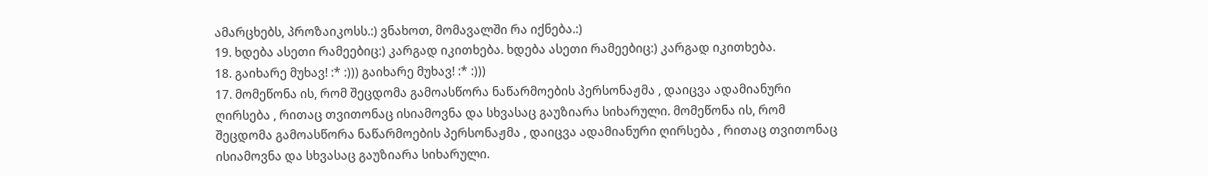ამარცხებს, პროზაიკოსს.:) ვნახოთ, მომავალში რა იქნება.:)
19. ხდება ასეთი რამეებიც:) კარგად იკითხება. ხდება ასეთი რამეებიც:) კარგად იკითხება.
18. გაიხარე მუხავ! :* :))) გაიხარე მუხავ! :* :)))
17. მომეწონა ის, რომ შეცდომა გამოასწორა ნაწარმოების პერსონაჟმა , დაიცვა ადამიანური ღირსება , რითაც თვითონაც ისიამოვნა და სხვასაც გაუზიარა სიხარული. მომეწონა ის, რომ შეცდომა გამოასწორა ნაწარმოების პერსონაჟმა , დაიცვა ადამიანური ღირსება , რითაც თვითონაც ისიამოვნა და სხვასაც გაუზიარა სიხარული.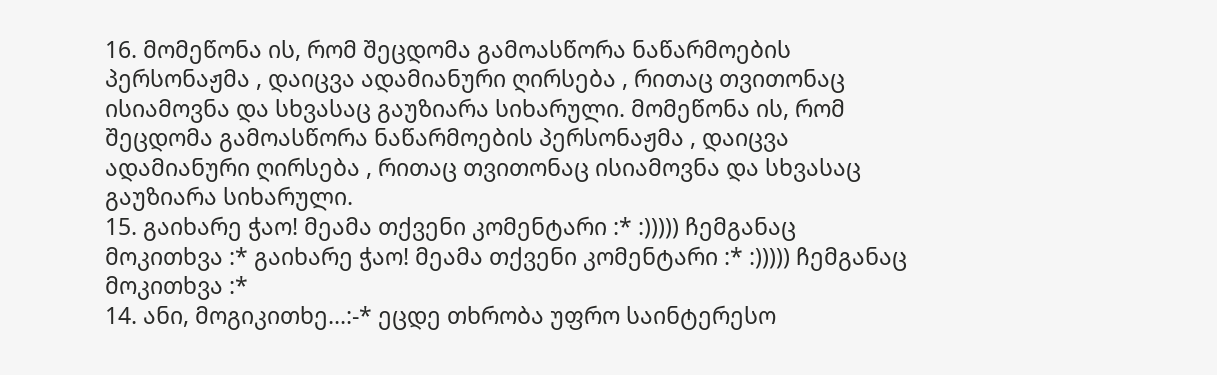16. მომეწონა ის, რომ შეცდომა გამოასწორა ნაწარმოების პერსონაჟმა , დაიცვა ადამიანური ღირსება , რითაც თვითონაც ისიამოვნა და სხვასაც გაუზიარა სიხარული. მომეწონა ის, რომ შეცდომა გამოასწორა ნაწარმოების პერსონაჟმა , დაიცვა ადამიანური ღირსება , რითაც თვითონაც ისიამოვნა და სხვასაც გაუზიარა სიხარული.
15. გაიხარე ჭაო! მეამა თქვენი კომენტარი :* :))))) ჩემგანაც მოკითხვა :* გაიხარე ჭაო! მეამა თქვენი კომენტარი :* :))))) ჩემგანაც მოკითხვა :*
14. ანი, მოგიკითხე...:-* ეცდე თხრობა უფრო საინტერესო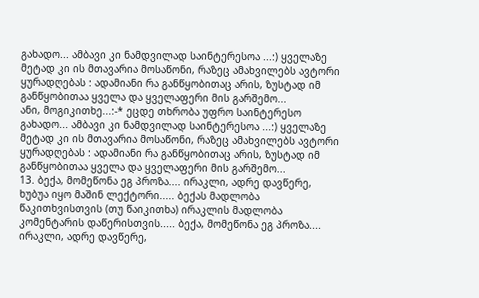გახადო... ამბავი კი ნამდვილად საინტერესოა ...:) ყველაზე მეტად კი ის მთავარია მოსაწონი, რაზეც ამახვილებს ავტორი ყურადღებას : ადამიანი რა განწყობითაც არის, ზუსტად იმ განწყობითაა ყველა და ყველაფერი მის გარშემო...
ანი, მოგიკითხე...:-* ეცდე თხრობა უფრო საინტერესო გახადო... ამბავი კი ნამდვილად საინტერესოა ...:) ყველაზე მეტად კი ის მთავარია მოსაწონი, რაზეც ამახვილებს ავტორი ყურადღებას : ადამიანი რა განწყობითაც არის, ზუსტად იმ განწყობითაა ყველა და ყველაფერი მის გარშემო...
13. ბექა, მომეწონა ეგ პროზა.... ირაკლი, ადრე დავწერე, ხუბუა იყო მაშინ ლექტორი..... ბექას მადლობა წაკითხვისთვის (თუ წაიკითხა) ირაკლის მადლობა კომენტარის დაწერისთვის..... ბექა, მომეწონა ეგ პროზა.... ირაკლი, ადრე დავწერე,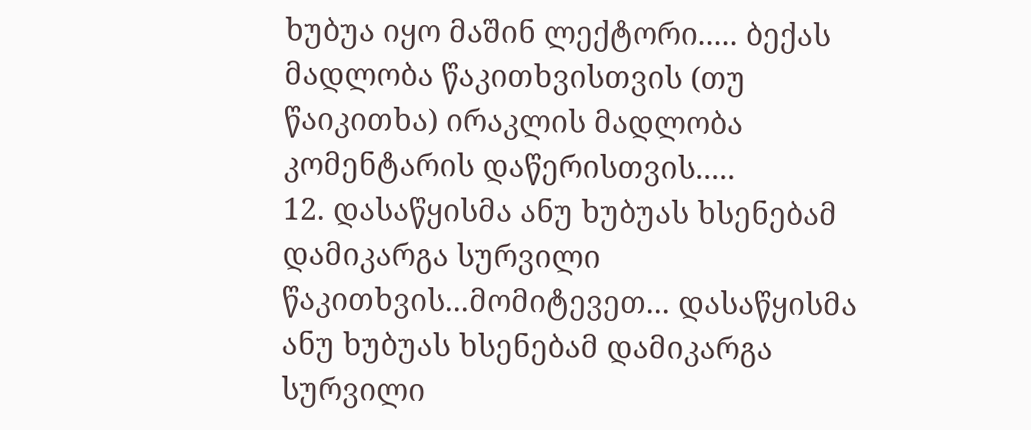ხუბუა იყო მაშინ ლექტორი..... ბექას მადლობა წაკითხვისთვის (თუ წაიკითხა) ირაკლის მადლობა კომენტარის დაწერისთვის.....
12. დასაწყისმა ანუ ხუბუას ხსენებამ დამიკარგა სურვილი წაკითხვის...მომიტევეთ... დასაწყისმა ანუ ხუბუას ხსენებამ დამიკარგა სურვილი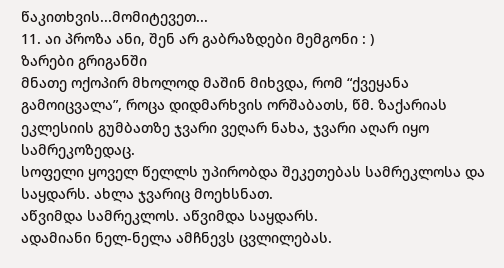წაკითხვის...მომიტევეთ...
11. აი პროზა ანი, შენ არ გაბრაზდები მემგონი : )
ზარები გრიგანში
მნათე ოქოპირ მხოლოდ მაშინ მიხვდა, რომ “ქვეყანა გამოიცვალა”, როცა დიდმარხვის ორშაბათს, წმ. ზაქარიას ეკლესიის გუმბათზე ჯვარი ვეღარ ნახა, ჯვარი აღარ იყო სამრეკოზედაც.
სოფელი ყოველ წელლს უპირობდა შეკეთებას სამრეკლოსა და საყდარს. ახლა ჯვარიც მოეხსნათ.
აწვიმდა სამრეკლოს. აწვიმდა საყდარს.
ადამიანი ნელ-ნელა ამჩნევს ცვლილებას.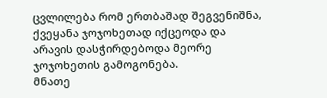ცვლილება რომ ერთბაშად შეგვენიშნა, ქვეყანა ჯოჯოხეთად იქცეოდა და არავის დასჭირდებოდა მეორე ჯოჯოხეთის გამოგონება.
მნათე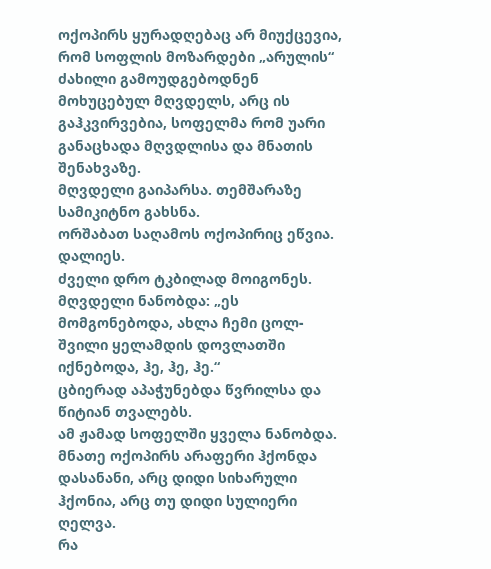ოქოპირს ყურადღებაც არ მიუქცევია, რომ სოფლის მოზარდები „არულის“ ძახილი გამოუდგებოდნენ მოხუცებულ მღვდელს, არც ის გაჰკვირვებია, სოფელმა რომ უარი განაცხადა მღვდლისა და მნათის შენახვაზე.
მღვდელი გაიპარსა. თემშარაზე სამიკიტნო გახსნა.
ორშაბათ საღამოს ოქოპირიც ეწვია.
დალიეს.
ძველი დრო ტკბილად მოიგონეს.
მღვდელი ნანობდა: „ეს მომგონებოდა, ახლა ჩემი ცოლ-შვილი ყელამდის დოვლათში იქნებოდა, ჰე, ჰე, ჰე.“
ცბიერად აპაჭუნებდა წვრილსა და წიტიან თვალებს.
ამ ჟამად სოფელში ყველა ნანობდა.
მნათე ოქოპირს არაფერი ჰქონდა დასანანი, არც დიდი სიხარული ჰქონია, არც თუ დიდი სულიერი ღელვა.
რა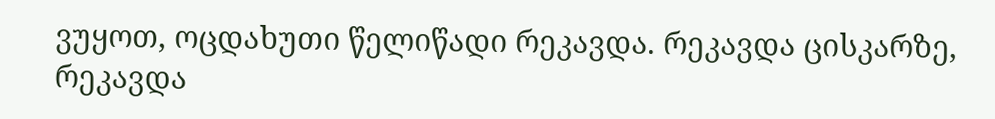ვუყოთ, ოცდახუთი წელიწადი რეკავდა. რეკავდა ცისკარზე, რეკავდა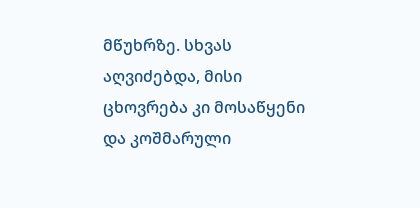მწუხრზე. სხვას აღვიძებდა, მისი ცხოვრება კი მოსაწყენი და კოშმარული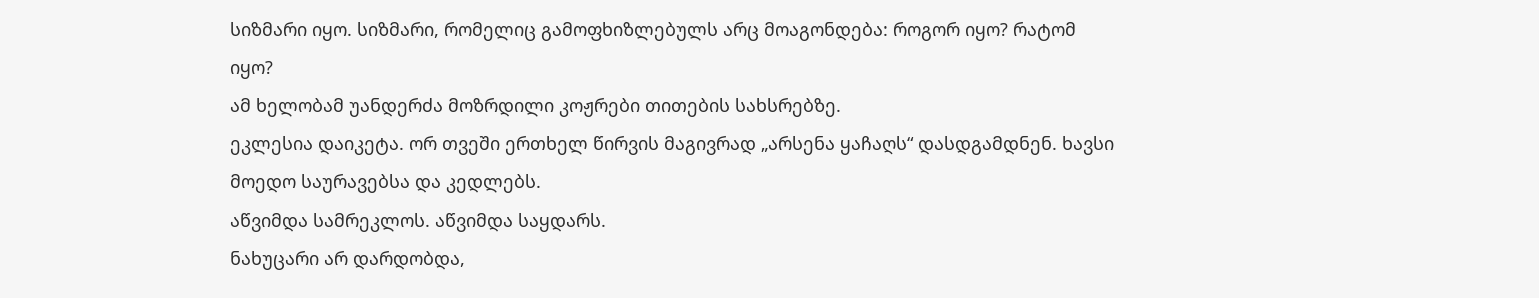სიზმარი იყო. სიზმარი, რომელიც გამოფხიზლებულს არც მოაგონდება: როგორ იყო? რატომ იყო?
ამ ხელობამ უანდერძა მოზრდილი კოჟრები თითების სახსრებზე.
ეკლესია დაიკეტა. ორ თვეში ერთხელ წირვის მაგივრად „არსენა ყაჩაღს“ დასდგამდნენ. ხავსი მოედო საურავებსა და კედლებს.
აწვიმდა სამრეკლოს. აწვიმდა საყდარს.
ნახუცარი არ დარდობდა,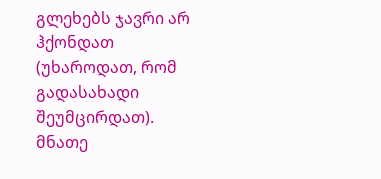გლეხებს ჯავრი არ ჰქონდათ (უხაროდათ, რომ გადასახადი შეუმცირდათ). მნათე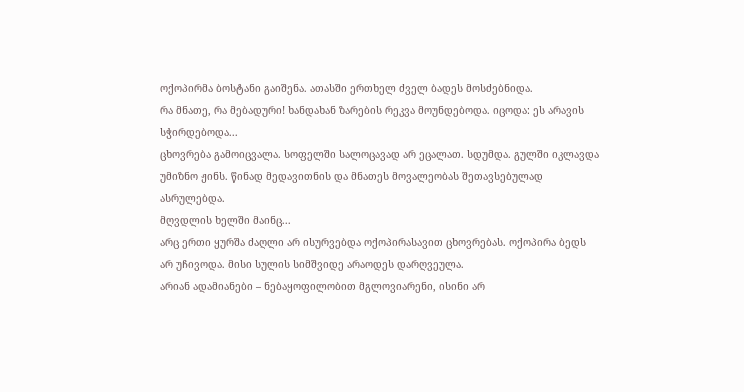ოქოპირმა ბოსტანი გაიშენა. ათასში ერთხელ ძველ ბადეს მოსძებნიდა.
რა მნათე, რა მებადური! ხანდახან ზარების რეკვა მოუნდებოდა. იცოდა: ეს არავის სჭირდებოდა...
ცხოვრება გამოიცვალა. სოფელში სალოცავად არ ეცალათ. სდუმდა. გულში იკლავდა უმიზნო ჟინს. წინად მედავითნის და მნათეს მოვალეობას შეთავსებულად ასრულებდა.
მღვდლის ხელში მაინც...
არც ერთი ყურშა ძაღლი არ ისურვებდა ოქოპირასავით ცხოვრებას. ოქოპირა ბედს არ უჩივოდა. მისი სულის სიმშვიდე არაოდეს დარღვეულა.
არიან ადამიანები – ნებაყოფილობით მგლოვიარენი, ისინი არ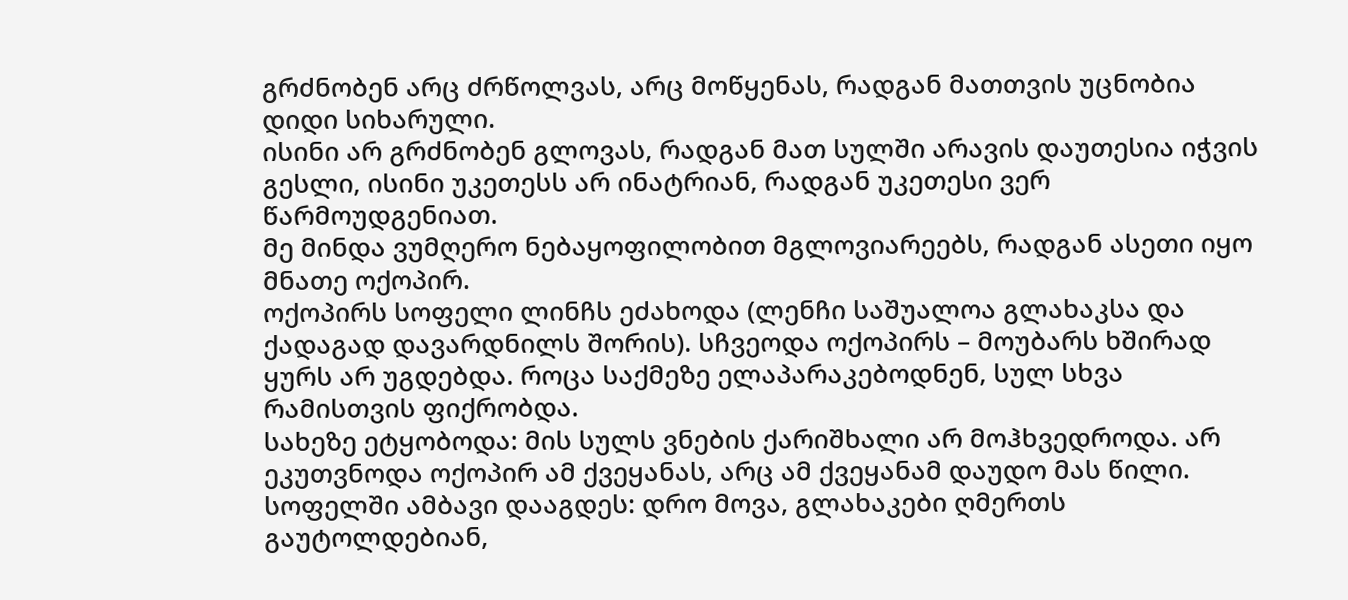გრძნობენ არც ძრწოლვას, არც მოწყენას, რადგან მათთვის უცნობია დიდი სიხარული.
ისინი არ გრძნობენ გლოვას, რადგან მათ სულში არავის დაუთესია იჭვის გესლი, ისინი უკეთესს არ ინატრიან, რადგან უკეთესი ვერ წარმოუდგენიათ.
მე მინდა ვუმღერო ნებაყოფილობით მგლოვიარეებს, რადგან ასეთი იყო მნათე ოქოპირ.
ოქოპირს სოფელი ლინჩს ეძახოდა (ლენჩი საშუალოა გლახაკსა და ქადაგად დავარდნილს შორის). სჩვეოდა ოქოპირს – მოუბარს ხშირად ყურს არ უგდებდა. როცა საქმეზე ელაპარაკებოდნენ, სულ სხვა რამისთვის ფიქრობდა.
სახეზე ეტყობოდა: მის სულს ვნების ქარიშხალი არ მოჰხვედროდა. არ ეკუთვნოდა ოქოპირ ამ ქვეყანას, არც ამ ქვეყანამ დაუდო მას წილი. სოფელში ამბავი დააგდეს: დრო მოვა, გლახაკები ღმერთს გაუტოლდებიან,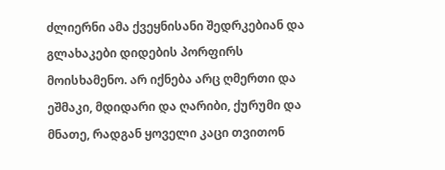ძლიერნი ამა ქვეყნისანი შედრკებიან და გლახაკები დიდების პორფირს მოისხამენო. არ იქნება არც ღმერთი და ეშმაკი, მდიდარი და ღარიბი, ქურუმი და მნათე, რადგან ყოველი კაცი თვითონ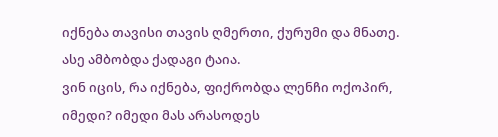იქნება თავისი თავის ღმერთი, ქურუმი და მნათე. ასე ამბობდა ქადაგი ტაია.
ვინ იცის, რა იქნება, ფიქრობდა ლენჩი ოქოპირ, იმედი? იმედი მას არასოდეს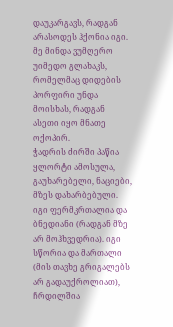დაუკარგავს, რადგან არასოდეს ჰქონია იგი.
მე მინდა ვუმღერო უიმედო გლახაკს, რომელმაც დიდების პორფირი უნდა მოისხას, რადგან ასეთი იყო მნათე ოქოპირ.
ჭადრის ძირში პაწია ყლორტი ამოსულა, გაუხარებელი, ნაციები, მზეს დახარბებული. იგი ფერმკრთალია და ბნედიანი (რადგან მზე არ მოჰხვედრია). იგი სწორია და მართალი (მის თავხე გრიგალებს არ გადაუქროლიათ), ჩრდილშია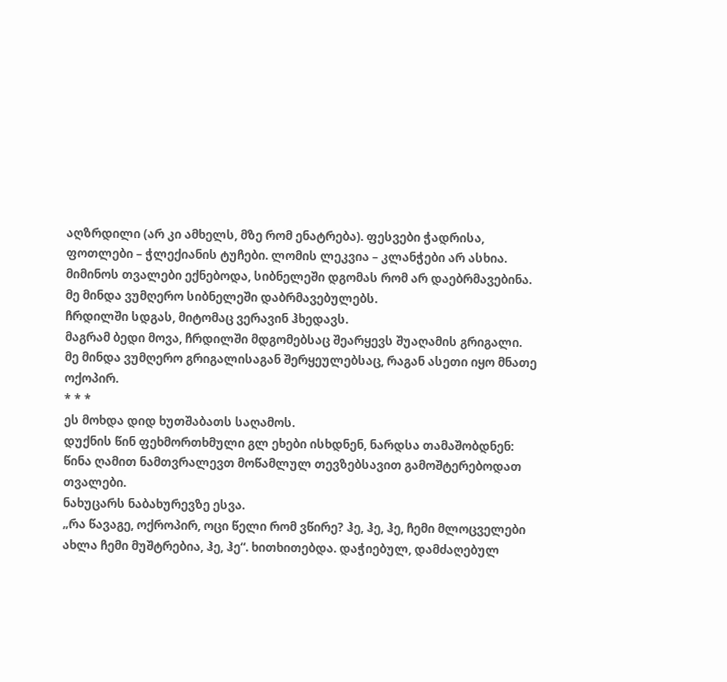აღზრდილი (არ კი ამხელს, მზე რომ ენატრება). ფესვები ჭადრისა, ფოთლები – ჭლექიანის ტუჩები. ლომის ლეკვია – კლანჭები არ ასხია. მიმინოს თვალები ექნებოდა, სიბნელეში დგომას რომ არ დაებრმავებინა.
მე მინდა ვუმღერო სიბნელეში დაბრმავებულებს.
ჩრდილში სდგას, მიტომაც ვერავინ ჰხედავს.
მაგრამ ბედი მოვა, ჩრდილში მდგომებსაც შეარყევს შუაღამის გრიგალი.
მე მინდა ვუმღერო გრიგალისაგან შერყეულებსაც, რაგან ასეთი იყო მნათე ოქოპირ.
* * *
ეს მოხდა დიდ ხუთშაბათს საღამოს.
დუქნის წინ ფეხმორთხმული გლ ეხები ისხდნენ, ნარდსა თამაშობდნენ: წინა ღამით ნამთვრალევთ მოწამლულ თევზებსავით გამოშტერებოდათ თვალები.
ნახუცარს ნაბახურევზე ესვა.
„რა წავაგე, ოქროპირ, ოცი წელი რომ ვწირე? ჰე, ჰე, ჰე, ჩემი მლოცველები ახლა ჩემი მუშტრებია, ჰე, ჰე“. ხითხითებდა. დაჭიებულ, დამძაღებულ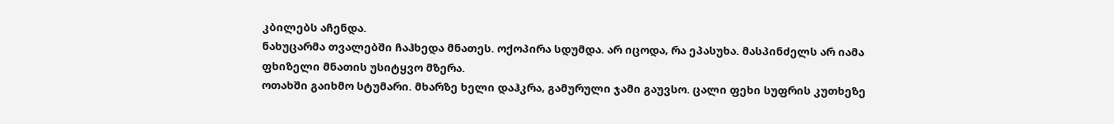კბილებს აჩენდა.
ნახუცარმა თვალებში ჩაჰხედა მნათეს. ოქოპირა სდუმდა. არ იცოდა, რა ეპასუხა. მასპინძელს არ იამა ფხიზელი მნათის უსიტყვო მზერა.
ოთახში გაიხმო სტუმარი. მხარზე ხელი დაჰკრა, გამურული ჯამი გაუვსო. ცალი ფეხი სუფრის კუთხეზე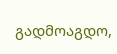გადმოაგდო,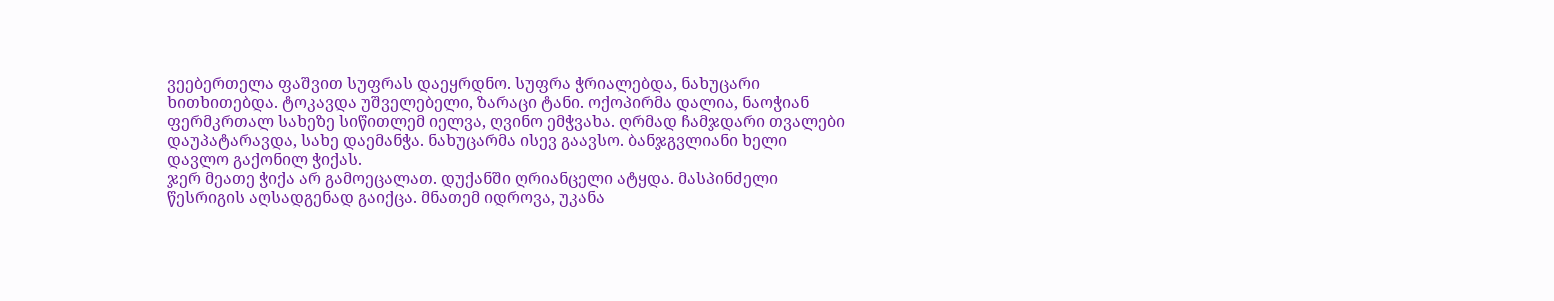ვეებერთელა ფაშვით სუფრას დაეყრდნო. სუფრა ჭრიალებდა, ნახუცარი ხითხითებდა. ტოკავდა უშველებელი, ზარაცი ტანი. ოქოპირმა დალია, ნაოჭიან ფერმკრთალ სახეზე სიწითლემ იელვა, ღვინო ემჭვახა. ღრმად ჩამჯდარი თვალები დაუპატარავდა, სახე დაემანჭა. ნახუცარმა ისევ გაავსო. ბანჯგვლიანი ხელი დავლო გაქონილ ჭიქას.
ჯერ მეათე ჭიქა არ გამოეცალათ. დუქანში ღრიანცელი ატყდა. მასპინძელი წესრიგის აღსადგენად გაიქცა. მნათემ იდროვა, უკანა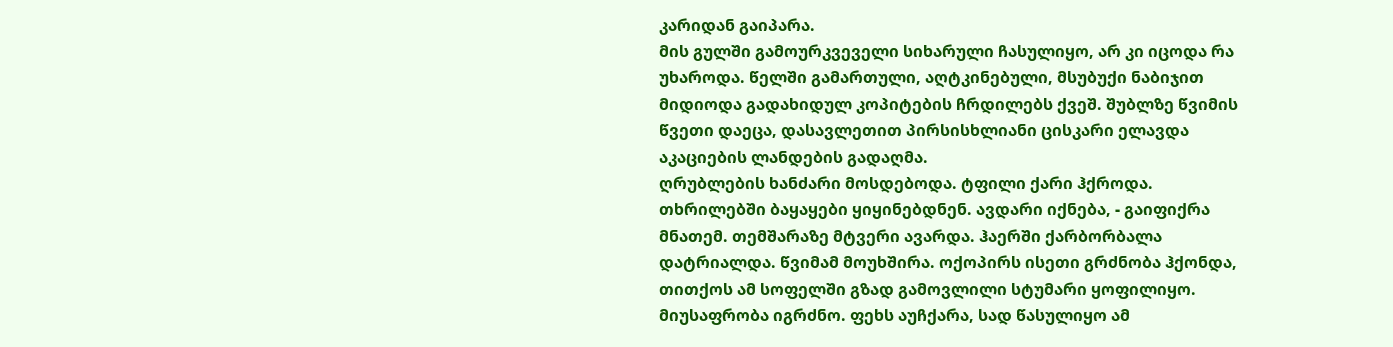კარიდან გაიპარა.
მის გულში გამოურკვეველი სიხარული ჩასულიყო, არ კი იცოდა რა უხაროდა. წელში გამართული, აღტკინებული, მსუბუქი ნაბიჯით მიდიოდა გადახიდულ კოპიტების ჩრდილებს ქვეშ. შუბლზე წვიმის წვეთი დაეცა, დასავლეთით პირსისხლიანი ცისკარი ელავდა აკაციების ლანდების გადაღმა.
ღრუბლების ხანძარი მოსდებოდა. ტფილი ქარი ჰქროდა. თხრილებში ბაყაყები ყიყინებდნენ. ავდარი იქნება, - გაიფიქრა მნათემ. თემშარაზე მტვერი ავარდა. ჰაერში ქარბორბალა დატრიალდა. წვიმამ მოუხშირა. ოქოპირს ისეთი გრძნობა ჰქონდა, თითქოს ამ სოფელში გზად გამოვლილი სტუმარი ყოფილიყო. მიუსაფრობა იგრძნო. ფეხს აუჩქარა, სად წასულიყო ამ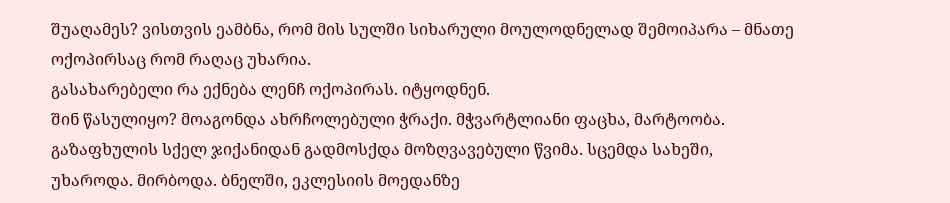შუაღამეს? ვისთვის ეამბნა, რომ მის სულში სიხარული მოულოდნელად შემოიპარა – მნათე ოქოპირსაც რომ რაღაც უხარია.
გასახარებელი რა ექნება ლენჩ ოქოპირას. იტყოდნენ.
შინ წასულიყო? მოაგონდა ახრჩოლებული ჭრაქი. მჭვარტლიანი ფაცხა, მარტოობა.
გაზაფხულის სქელ ჯიქანიდან გადმოსქდა მოზღვავებული წვიმა. სცემდა სახეში, უხაროდა. მირბოდა. ბნელში, ეკლესიის მოედანზე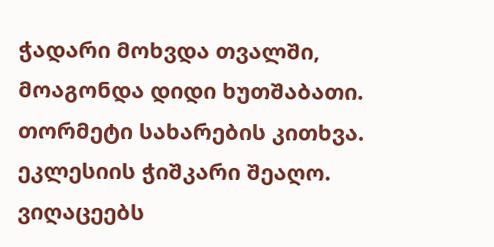ჭადარი მოხვდა თვალში, მოაგონდა დიდი ხუთშაბათი. თორმეტი სახარების კითხვა. ეკლესიის ჭიშკარი შეაღო. ვიღაცეებს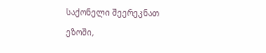საქონელი შეერეკნათ ეზოში,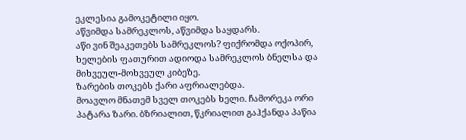ეკლესია გამოკეტილი იყო.
აწვიმდა სამრეკლოს, აწვიმდა საყდარს.
აწი ვინ შეაკეთებს სამრეკლოს? ფიქრომდა ოქოპირ, ხელების ფათურით ადიოდა სამრეკლოს ბნელსა და მიხვეულ-მოხვეულ კიბეზე.
ზარების თოკებს ქარი აფრიალებდა.
მოავლო მნათემ სველ თოკებს ხელი. ჩამორეკა ორი პატარა ზარი. ბზრიალით, წკრიალით გაჰქანდა პაწია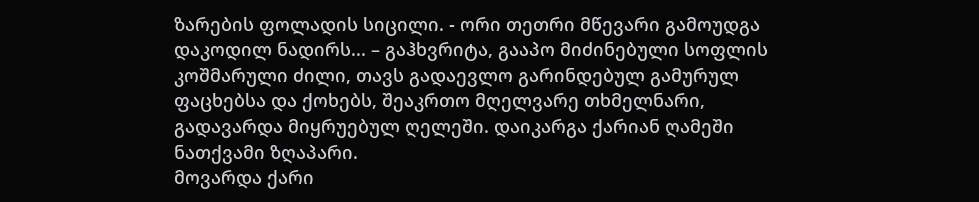ზარების ფოლადის სიცილი. - ორი თეთრი მწევარი გამოუდგა დაკოდილ ნადირს... – გაჰხვრიტა, გააპო მიძინებული სოფლის კოშმარული ძილი, თავს გადაევლო გარინდებულ გამურულ ფაცხებსა და ქოხებს, შეაკრთო მღელვარე თხმელნარი, გადავარდა მიყრუებულ ღელეში. დაიკარგა ქარიან ღამეში ნათქვამი ზღაპარი.
მოვარდა ქარი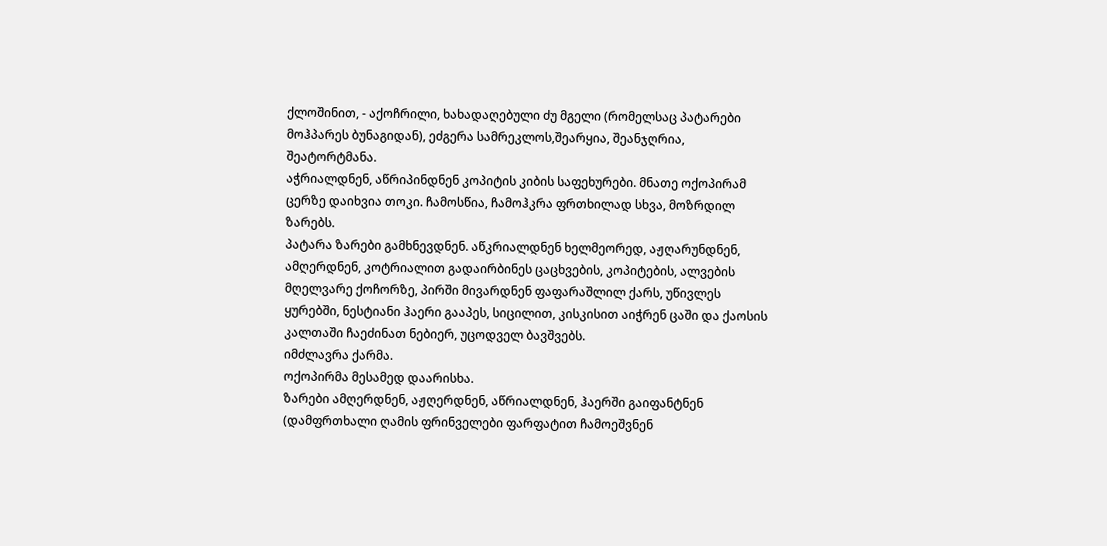ქლოშინით, - აქოჩრილი, ხახადაღებული ძუ მგელი (რომელსაც პატარები მოჰპარეს ბუნაგიდან), ეძგერა სამრეკლოს,შეარყია, შეანჯღრია, შეატორტმანა.
აჭრიალდნენ, აწრიპინდნენ კოპიტის კიბის საფეხურები. მნათე ოქოპირამ ცერზე დაიხვია თოკი. ჩამოსწია, ჩამოჰკრა ფრთხილად სხვა, მოზრდილ ზარებს.
პატარა ზარები გამხნევდნენ. აწკრიალდნენ ხელმეორედ, აჟღარუნდნენ, ამღერდნენ, კოტრიალით გადაირბინეს ცაცხვების, კოპიტების, ალვების მღელვარე ქოჩორზე, პირში მივარდნენ ფაფარაშლილ ქარს, უწივლეს ყურებში, ნესტიანი ჰაერი გააპეს, სიცილით, კისკისით აიჭრენ ცაში და ქაოსის კალთაში ჩაეძინათ ნებიერ, უცოდველ ბავშვებს.
იმძლავრა ქარმა.
ოქოპირმა მესამედ დაარისხა.
ზარები ამღერდნენ, აჟღერდნენ, აწრიალდნენ, ჰაერში გაიფანტნენ (დამფრთხალი ღამის ფრინველები ფარფატით ჩამოეშვნენ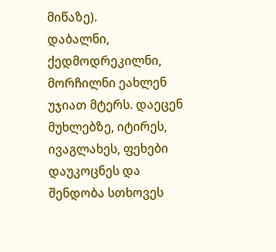მიწაზე).
დაბალნი, ქედმოდრეკილნი, მორჩილნი ეახლენ უჯიათ მტერს. დაეცენ მუხლებზე, იტირეს, ივაგლახეს, ფეხები დაუკოცნეს და შენდობა სთხოვეს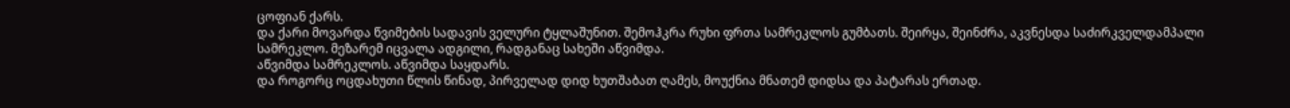ცოფიან ქარს.
და ქარი მოვარდა წვიმების სადავის ველური ტყლაშუნით. შემოჰკრა რუხი ფრთა სამრეკლოს გუმბათს. შეირყა, შეინძრა, აკვნესდა საძირკველდამპალი სამრეკლო. მეზარემ იცვალა ადგილი, რადგანაც სახეში აწვიმდა.
აწვიმდა სამრეკლოს. აწვიმდა საყდარს.
და როგორც ოცდახუთი წლის წინად, პირველად დიდ ხუთშაბათ ღამეს, მოუქნია მნათემ დიდსა და პატარას ერთად.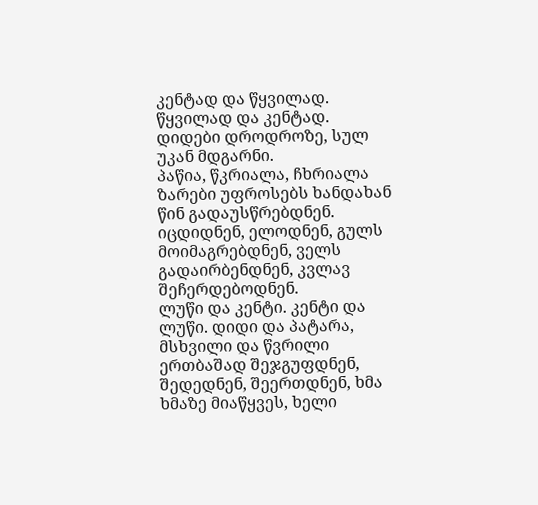კენტად და წყვილად.
წყვილად და კენტად.
დიდები დროდროზე, სულ უკან მდგარნი.
პაწია, წკრიალა, ჩხრიალა ზარები უფროსებს ხანდახან წინ გადაუსწრებდნენ.
იცდიდნენ, ელოდნენ, გულს მოიმაგრებდნენ, ველს გადაირბენდნენ, კვლავ შეჩერდებოდნენ.
ლუწი და კენტი. კენტი და ლუწი. დიდი და პატარა, მსხვილი და წვრილი ერთბაშად შეჯგუფდნენ, შედედნენ, შეერთდნენ, ხმა ხმაზე მიაწყვეს, ხელი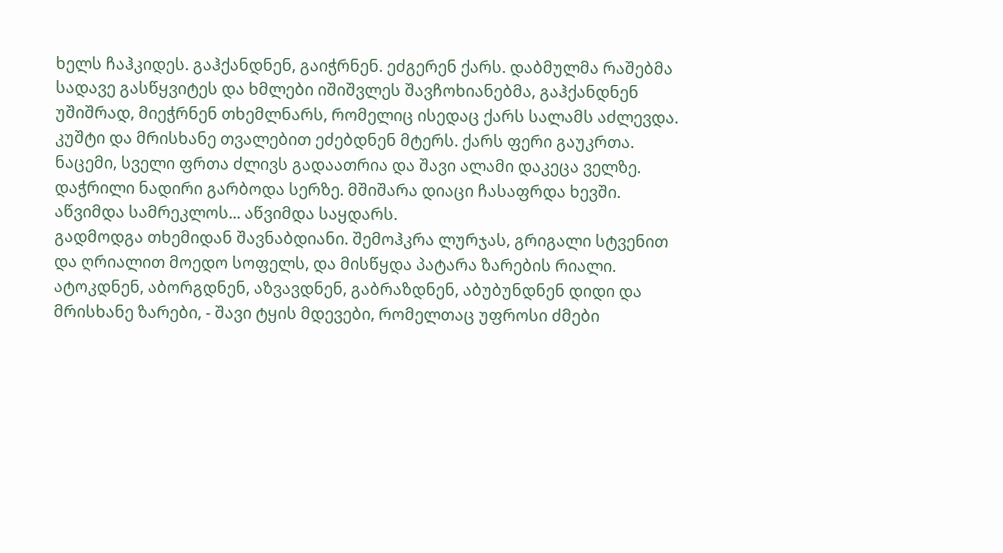ხელს ჩაჰკიდეს. გაჰქანდნენ, გაიჭრნენ. ეძგერენ ქარს. დაბმულმა რაშებმა სადავე გასწყვიტეს და ხმლები იშიშვლეს შავჩოხიანებმა, გაჰქანდნენ უშიშრად, მიეჭრნენ თხემლნარს, რომელიც ისედაც ქარს სალამს აძლევდა.
კუშტი და მრისხანე თვალებით ეძებდნენ მტერს. ქარს ფერი გაუკრთა. ნაცემი, სველი ფრთა ძლივს გადაათრია და შავი ალამი დაკეცა ველზე. დაჭრილი ნადირი გარბოდა სერზე. მშიშარა დიაცი ჩასაფრდა ხევში.
აწვიმდა სამრეკლოს... აწვიმდა საყდარს.
გადმოდგა თხემიდან შავნაბდიანი. შემოჰკრა ლურჯას, გრიგალი სტვენით და ღრიალით მოედო სოფელს, და მისწყდა პატარა ზარების რიალი.
ატოკდნენ, აბორგდნენ, აზვავდნენ, გაბრაზდნენ, აბუბუნდნენ დიდი და მრისხანე ზარები, - შავი ტყის მდევები, რომელთაც უფროსი ძმები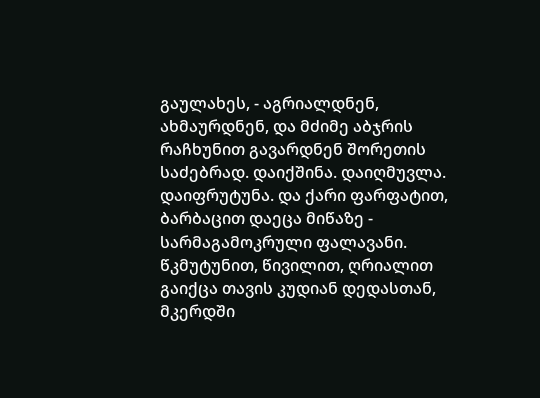გაულახეს, - აგრიალდნენ, ახმაურდნენ, და მძიმე აბჯრის რაჩხუნით გავარდნენ შორეთის საძებრად. დაიქშინა. დაიღმუვლა. დაიფრუტუნა. და ქარი ფარფატით, ბარბაცით დაეცა მიწაზე - სარმაგამოკრული ფალავანი. წკმუტუნით, წივილით, ღრიალით გაიქცა თავის კუდიან დედასთან, მკერდში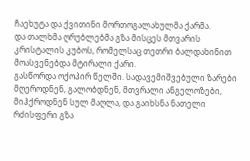ჩაეხუტა და ქვითინი მორთოგალახულმა ქარმა.
და თალხმა ღრუბლებმა გზა მისცეს მთვარის კრისტალის კუბოს, რომელსაც თეთრი ბალდახინით მოასვენებდა მტირალი ქარი.
გასწორდა ოქოპირ წელში. სადავემიშვებული ზარები მღეროდნენ, გალობდნენ, მთვრალი ანგელოზები, მიჰქროდნენ სულ მაღლა, და გაიხსნა ნათელი რძისფერი გზა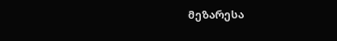მეზარესა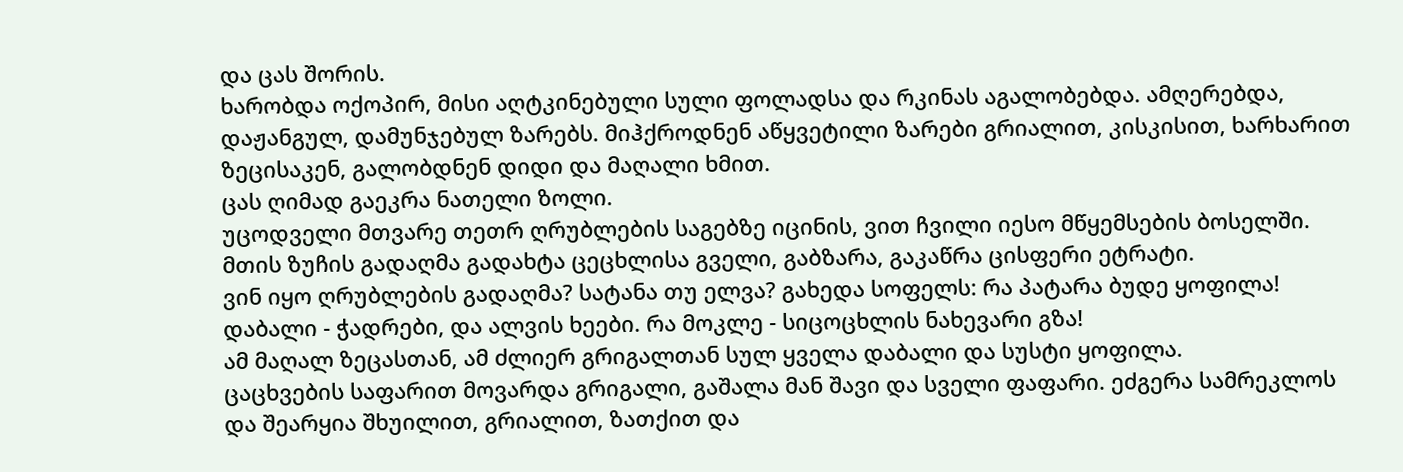და ცას შორის.
ხარობდა ოქოპირ, მისი აღტკინებული სული ფოლადსა და რკინას აგალობებდა. ამღერებდა, დაჟანგულ, დამუნჯებულ ზარებს. მიჰქროდნენ აწყვეტილი ზარები გრიალით, კისკისით, ხარხარით ზეცისაკენ, გალობდნენ დიდი და მაღალი ხმით.
ცას ღიმად გაეკრა ნათელი ზოლი.
უცოდველი მთვარე თეთრ ღრუბლების საგებზე იცინის, ვით ჩვილი იესო მწყემსების ბოსელში.
მთის ზუჩის გადაღმა გადახტა ცეცხლისა გველი, გაბზარა, გაკაწრა ცისფერი ეტრატი.
ვინ იყო ღრუბლების გადაღმა? სატანა თუ ელვა? გახედა სოფელს: რა პატარა ბუდე ყოფილა! დაბალი - ჭადრები, და ალვის ხეები. რა მოკლე - სიცოცხლის ნახევარი გზა!
ამ მაღალ ზეცასთან, ამ ძლიერ გრიგალთან სულ ყველა დაბალი და სუსტი ყოფილა.
ცაცხვების საფარით მოვარდა გრიგალი, გაშალა მან შავი და სველი ფაფარი. ეძგერა სამრეკლოს და შეარყია შხუილით, გრიალით, ზათქით და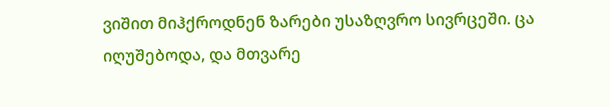ვიშით მიჰქროდნენ ზარები უსაზღვრო სივრცეში. ცა იღუშებოდა, და მთვარე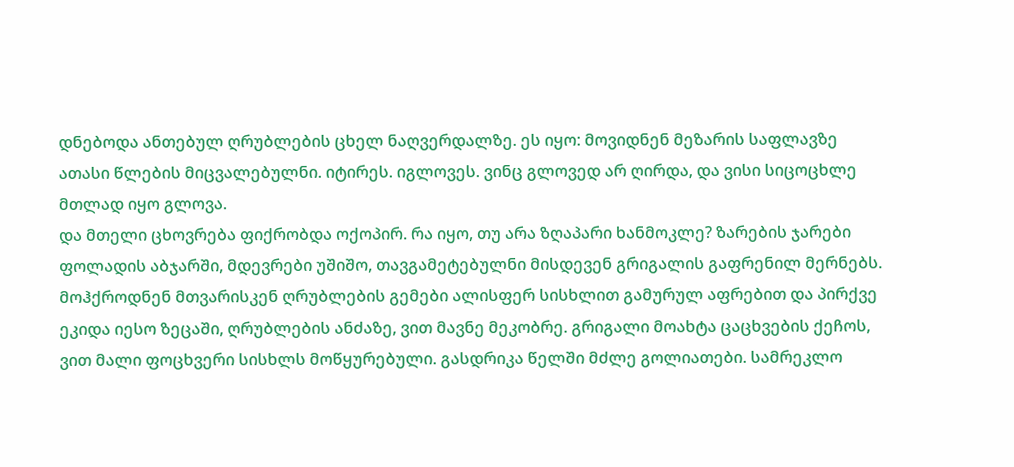დნებოდა ანთებულ ღრუბლების ცხელ ნაღვერდალზე. ეს იყო: მოვიდნენ მეზარის საფლავზე ათასი წლების მიცვალებულნი. იტირეს. იგლოვეს. ვინც გლოვედ არ ღირდა, და ვისი სიცოცხლე მთლად იყო გლოვა.
და მთელი ცხოვრება ფიქრობდა ოქოპირ. რა იყო, თუ არა ზღაპარი ხანმოკლე? ზარების ჯარები ფოლადის აბჯარში, მდევრები უშიშო, თავგამეტებულნი მისდევენ გრიგალის გაფრენილ მერნებს. მოჰქროდნენ მთვარისკენ ღრუბლების გემები ალისფერ სისხლით გამურულ აფრებით და პირქვე ეკიდა იესო ზეცაში, ღრუბლების ანძაზე, ვით მავნე მეკობრე. გრიგალი მოახტა ცაცხვების ქეჩოს, ვით მალი ფოცხვერი სისხლს მოწყურებული. გასდრიკა წელში მძლე გოლიათები. სამრეკლო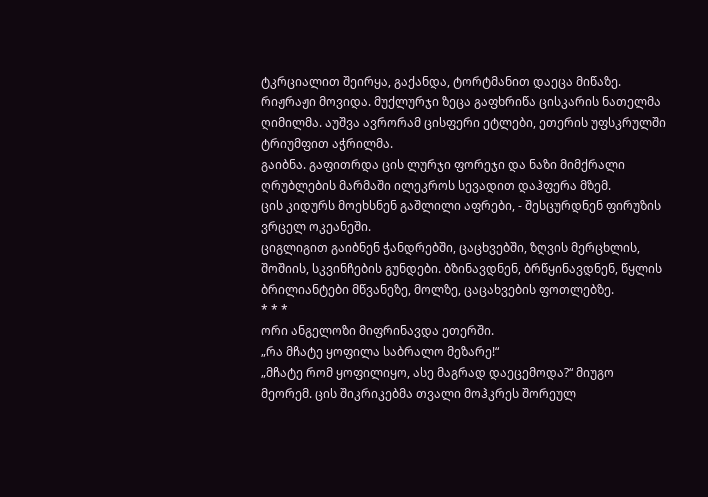ტკრციალით შეირყა, გაქანდა, ტორტმანით დაეცა მიწაზე.
რიჟრაჟი მოვიდა. მუქლურჯი ზეცა გაფხრიწა ცისკარის ნათელმა ღიმილმა. აუშვა ავრორამ ცისფერი ეტლები, ეთერის უფსკრულში ტრიუმფით აჭრილმა.
გაიბნა. გაფითრდა ცის ლურჯი ფორეჯი და ნაზი მიმქრალი ღრუბლების მარმაში ილეკროს სევადით დაჰფერა მზემ.
ცის კიდურს მოეხსნენ გაშლილი აფრები, - შესცურდნენ ფირუზის ვრცელ ოკეანეში.
ციგლიგით გაიბნენ ჭანდრებში, ცაცხვებში, ზღვის მერცხლის, შოშიის, სკვინჩების გუნდები. ბზინავდნენ, ბრწყინავდნენ, წყლის ბრილიანტები მწვანეზე, მოლზე, ცაცახვების ფოთლებზე.
* * *
ორი ანგელოზი მიფრინავდა ეთერში.
„რა მჩატე ყოფილა საბრალო მეზარე!“
„მჩატე რომ ყოფილიყო, ასე მაგრად დაეცემოდა?“ მიუგო მეორემ. ცის შიკრიკებმა თვალი მოჰკრეს შორეულ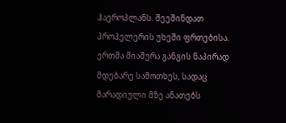ჰაეროპლანს. შეეშინდათ პროპელერის უხეში ფრთებისა. ერთმა მიაშურა განგის ნაპირად მდებარე სამოთხეს, სადაც მარადიული მზე ანათებს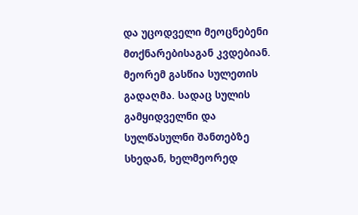და უცოდველი მეოცნებენი მთქნარებისაგან კვდებიან.
მეორემ გასწია სულეთის გადაღმა. სადაც სულის გამყიდველნი და სულწასულნი შანთებზე სხედან, ხელმეორედ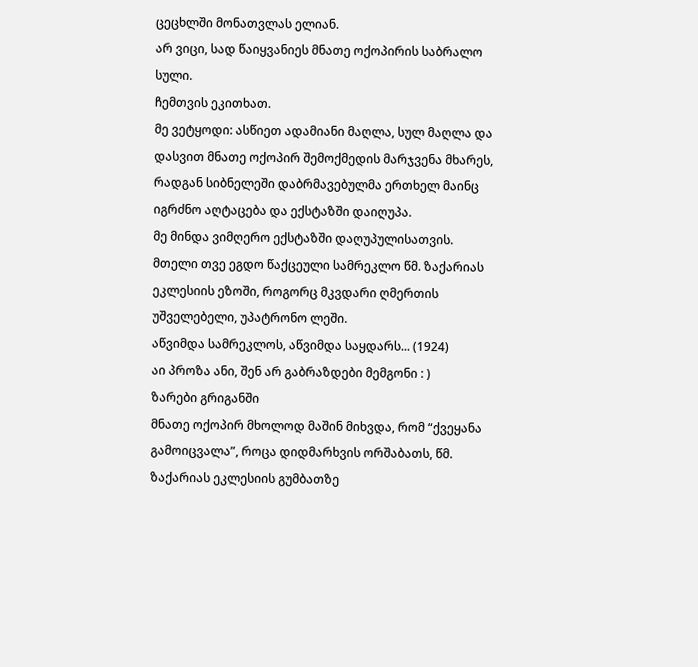ცეცხლში მონათვლას ელიან.
არ ვიცი, სად წაიყვანიეს მნათე ოქოპირის საბრალო სული.
ჩემთვის ეკითხათ.
მე ვეტყოდი: ასწიეთ ადამიანი მაღლა, სულ მაღლა და დასვით მნათე ოქოპირ შემოქმედის მარჯვენა მხარეს, რადგან სიბნელეში დაბრმავებულმა ერთხელ მაინც იგრძნო აღტაცება და ექსტაზში დაიღუპა.
მე მინდა ვიმღერო ექსტაზში დაღუპულისათვის.
მთელი თვე ეგდო წაქცეული სამრეკლო წმ. ზაქარიას ეკლესიის ეზოში, როგორც მკვდარი ღმერთის უშველებელი, უპატრონო ლეში.
აწვიმდა სამრეკლოს, აწვიმდა საყდარს... (1924)
აი პროზა ანი, შენ არ გაბრაზდები მემგონი : )
ზარები გრიგანში
მნათე ოქოპირ მხოლოდ მაშინ მიხვდა, რომ “ქვეყანა გამოიცვალა”, როცა დიდმარხვის ორშაბათს, წმ. ზაქარიას ეკლესიის გუმბათზე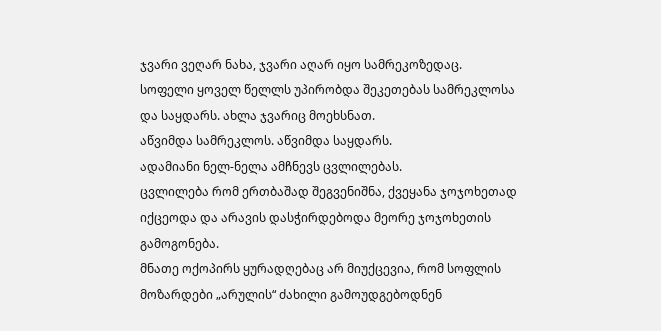ჯვარი ვეღარ ნახა, ჯვარი აღარ იყო სამრეკოზედაც.
სოფელი ყოველ წელლს უპირობდა შეკეთებას სამრეკლოსა და საყდარს. ახლა ჯვარიც მოეხსნათ.
აწვიმდა სამრეკლოს. აწვიმდა საყდარს.
ადამიანი ნელ-ნელა ამჩნევს ცვლილებას.
ცვლილება რომ ერთბაშად შეგვენიშნა, ქვეყანა ჯოჯოხეთად იქცეოდა და არავის დასჭირდებოდა მეორე ჯოჯოხეთის გამოგონება.
მნათე ოქოპირს ყურადღებაც არ მიუქცევია, რომ სოფლის მოზარდები „არულის“ ძახილი გამოუდგებოდნენ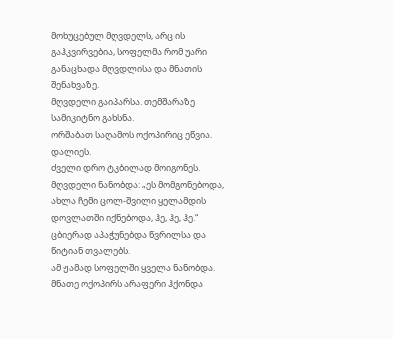მოხუცებულ მღვდელს, არც ის გაჰკვირვებია, სოფელმა რომ უარი განაცხადა მღვდლისა და მნათის შენახვაზე.
მღვდელი გაიპარსა. თემშარაზე სამიკიტნო გახსნა.
ორშაბათ საღამოს ოქოპირიც ეწვია.
დალიეს.
ძველი დრო ტკბილად მოიგონეს.
მღვდელი ნანობდა: „ეს მომგონებოდა, ახლა ჩემი ცოლ-შვილი ყელამდის დოვლათში იქნებოდა, ჰე, ჰე, ჰე.“
ცბიერად აპაჭუნებდა წვრილსა და წიტიან თვალებს.
ამ ჟამად სოფელში ყველა ნანობდა.
მნათე ოქოპირს არაფერი ჰქონდა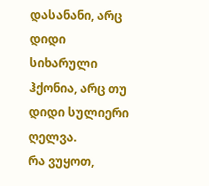დასანანი, არც დიდი სიხარული ჰქონია, არც თუ დიდი სულიერი ღელვა.
რა ვუყოთ,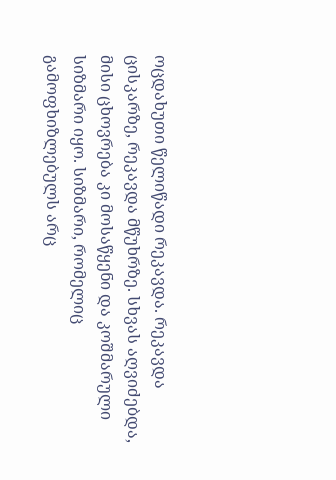ოცდახუთი წელიწადი რეკავდა. რეკავდა ცისკარზე, რეკავდა მწუხრზე. სხვას აღვიძებდა, მისი ცხოვრება კი მოსაწყენი და კოშმარული სიზმარი იყო. სიზმარი, რომელიც გამოფხიზლებულს არც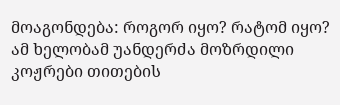მოაგონდება: როგორ იყო? რატომ იყო?
ამ ხელობამ უანდერძა მოზრდილი კოჟრები თითების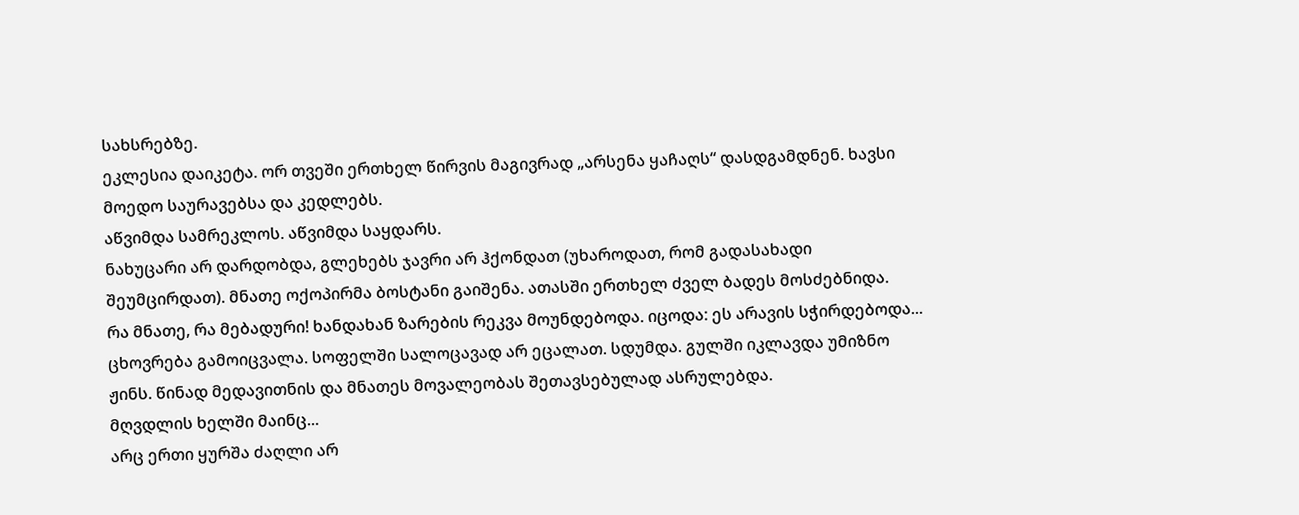სახსრებზე.
ეკლესია დაიკეტა. ორ თვეში ერთხელ წირვის მაგივრად „არსენა ყაჩაღს“ დასდგამდნენ. ხავსი მოედო საურავებსა და კედლებს.
აწვიმდა სამრეკლოს. აწვიმდა საყდარს.
ნახუცარი არ დარდობდა, გლეხებს ჯავრი არ ჰქონდათ (უხაროდათ, რომ გადასახადი შეუმცირდათ). მნათე ოქოპირმა ბოსტანი გაიშენა. ათასში ერთხელ ძველ ბადეს მოსძებნიდა.
რა მნათე, რა მებადური! ხანდახან ზარების რეკვა მოუნდებოდა. იცოდა: ეს არავის სჭირდებოდა...
ცხოვრება გამოიცვალა. სოფელში სალოცავად არ ეცალათ. სდუმდა. გულში იკლავდა უმიზნო ჟინს. წინად მედავითნის და მნათეს მოვალეობას შეთავსებულად ასრულებდა.
მღვდლის ხელში მაინც...
არც ერთი ყურშა ძაღლი არ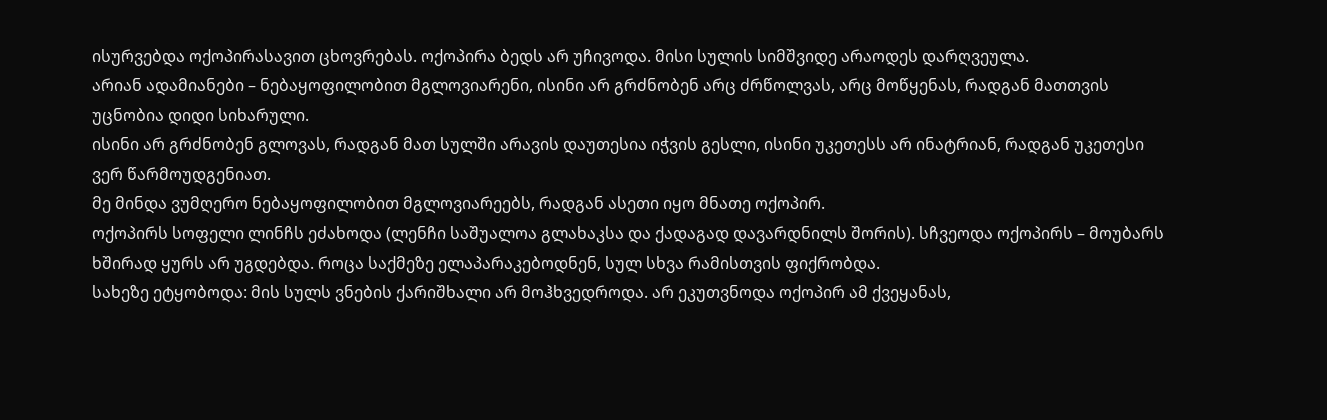ისურვებდა ოქოპირასავით ცხოვრებას. ოქოპირა ბედს არ უჩივოდა. მისი სულის სიმშვიდე არაოდეს დარღვეულა.
არიან ადამიანები – ნებაყოფილობით მგლოვიარენი, ისინი არ გრძნობენ არც ძრწოლვას, არც მოწყენას, რადგან მათთვის უცნობია დიდი სიხარული.
ისინი არ გრძნობენ გლოვას, რადგან მათ სულში არავის დაუთესია იჭვის გესლი, ისინი უკეთესს არ ინატრიან, რადგან უკეთესი ვერ წარმოუდგენიათ.
მე მინდა ვუმღერო ნებაყოფილობით მგლოვიარეებს, რადგან ასეთი იყო მნათე ოქოპირ.
ოქოპირს სოფელი ლინჩს ეძახოდა (ლენჩი საშუალოა გლახაკსა და ქადაგად დავარდნილს შორის). სჩვეოდა ოქოპირს – მოუბარს ხშირად ყურს არ უგდებდა. როცა საქმეზე ელაპარაკებოდნენ, სულ სხვა რამისთვის ფიქრობდა.
სახეზე ეტყობოდა: მის სულს ვნების ქარიშხალი არ მოჰხვედროდა. არ ეკუთვნოდა ოქოპირ ამ ქვეყანას,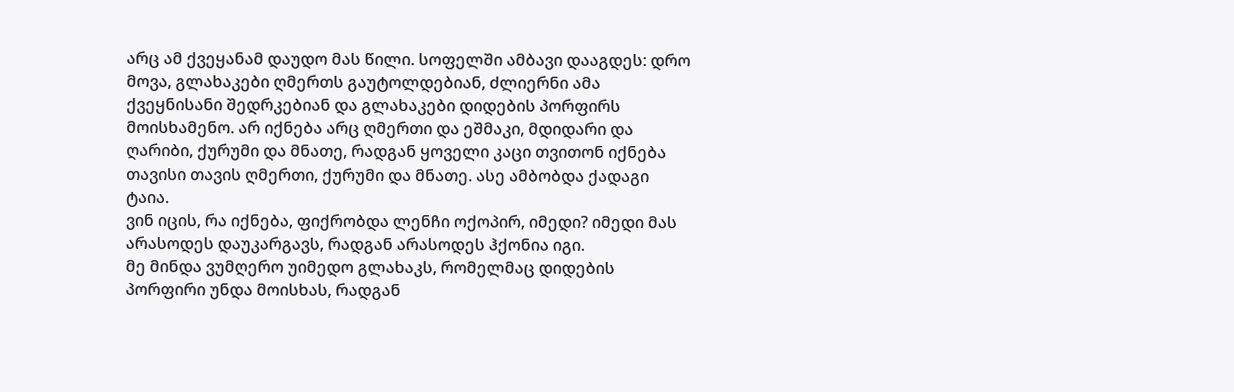არც ამ ქვეყანამ დაუდო მას წილი. სოფელში ამბავი დააგდეს: დრო მოვა, გლახაკები ღმერთს გაუტოლდებიან, ძლიერნი ამა ქვეყნისანი შედრკებიან და გლახაკები დიდების პორფირს მოისხამენო. არ იქნება არც ღმერთი და ეშმაკი, მდიდარი და ღარიბი, ქურუმი და მნათე, რადგან ყოველი კაცი თვითონ იქნება თავისი თავის ღმერთი, ქურუმი და მნათე. ასე ამბობდა ქადაგი ტაია.
ვინ იცის, რა იქნება, ფიქრობდა ლენჩი ოქოპირ, იმედი? იმედი მას არასოდეს დაუკარგავს, რადგან არასოდეს ჰქონია იგი.
მე მინდა ვუმღერო უიმედო გლახაკს, რომელმაც დიდების პორფირი უნდა მოისხას, რადგან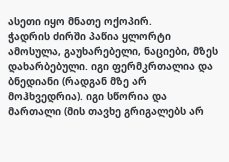ასეთი იყო მნათე ოქოპირ.
ჭადრის ძირში პაწია ყლორტი ამოსულა, გაუხარებელი, ნაციები, მზეს დახარბებული. იგი ფერმკრთალია და ბნედიანი (რადგან მზე არ მოჰხვედრია). იგი სწორია და მართალი (მის თავხე გრიგალებს არ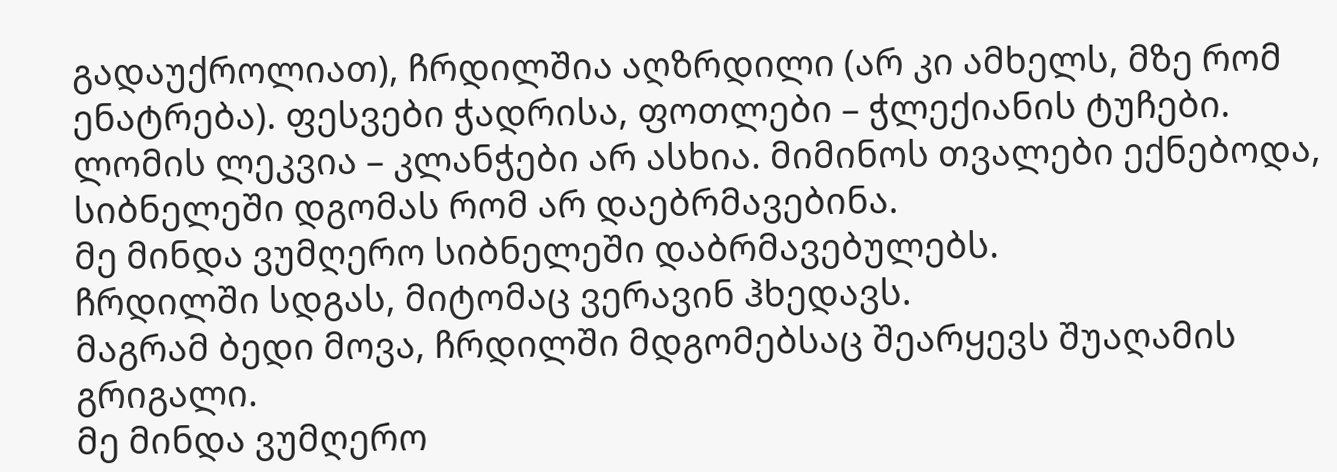გადაუქროლიათ), ჩრდილშია აღზრდილი (არ კი ამხელს, მზე რომ ენატრება). ფესვები ჭადრისა, ფოთლები – ჭლექიანის ტუჩები. ლომის ლეკვია – კლანჭები არ ასხია. მიმინოს თვალები ექნებოდა, სიბნელეში დგომას რომ არ დაებრმავებინა.
მე მინდა ვუმღერო სიბნელეში დაბრმავებულებს.
ჩრდილში სდგას, მიტომაც ვერავინ ჰხედავს.
მაგრამ ბედი მოვა, ჩრდილში მდგომებსაც შეარყევს შუაღამის გრიგალი.
მე მინდა ვუმღერო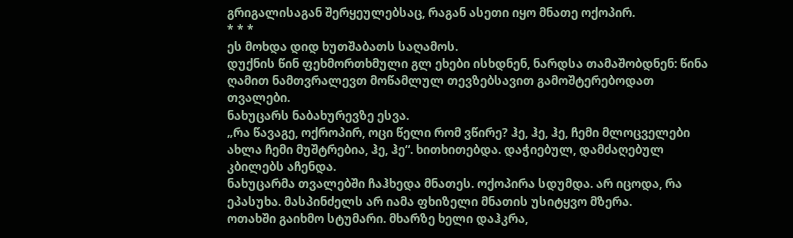გრიგალისაგან შერყეულებსაც, რაგან ასეთი იყო მნათე ოქოპირ.
* * *
ეს მოხდა დიდ ხუთშაბათს საღამოს.
დუქნის წინ ფეხმორთხმული გლ ეხები ისხდნენ, ნარდსა თამაშობდნენ: წინა ღამით ნამთვრალევთ მოწამლულ თევზებსავით გამოშტერებოდათ თვალები.
ნახუცარს ნაბახურევზე ესვა.
„რა წავაგე, ოქროპირ, ოცი წელი რომ ვწირე? ჰე, ჰე, ჰე, ჩემი მლოცველები ახლა ჩემი მუშტრებია, ჰე, ჰე“. ხითხითებდა. დაჭიებულ, დამძაღებულ კბილებს აჩენდა.
ნახუცარმა თვალებში ჩაჰხედა მნათეს. ოქოპირა სდუმდა. არ იცოდა, რა ეპასუხა. მასპინძელს არ იამა ფხიზელი მნათის უსიტყვო მზერა.
ოთახში გაიხმო სტუმარი. მხარზე ხელი დაჰკრა,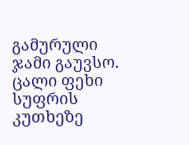გამურული ჯამი გაუვსო. ცალი ფეხი სუფრის კუთხეზე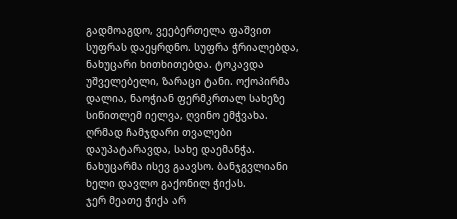გადმოაგდო, ვეებერთელა ფაშვით სუფრას დაეყრდნო. სუფრა ჭრიალებდა, ნახუცარი ხითხითებდა. ტოკავდა უშველებელი, ზარაცი ტანი. ოქოპირმა დალია, ნაოჭიან ფერმკრთალ სახეზე სიწითლემ იელვა, ღვინო ემჭვახა. ღრმად ჩამჯდარი თვალები დაუპატარავდა, სახე დაემანჭა. ნახუცარმა ისევ გაავსო. ბანჯგვლიანი ხელი დავლო გაქონილ ჭიქას.
ჯერ მეათე ჭიქა არ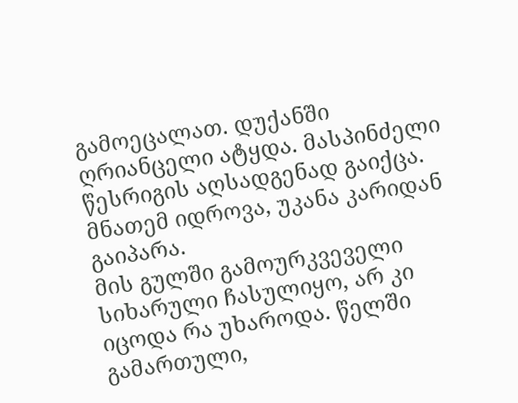გამოეცალათ. დუქანში ღრიანცელი ატყდა. მასპინძელი წესრიგის აღსადგენად გაიქცა. მნათემ იდროვა, უკანა კარიდან გაიპარა.
მის გულში გამოურკვეველი სიხარული ჩასულიყო, არ კი იცოდა რა უხაროდა. წელში გამართული,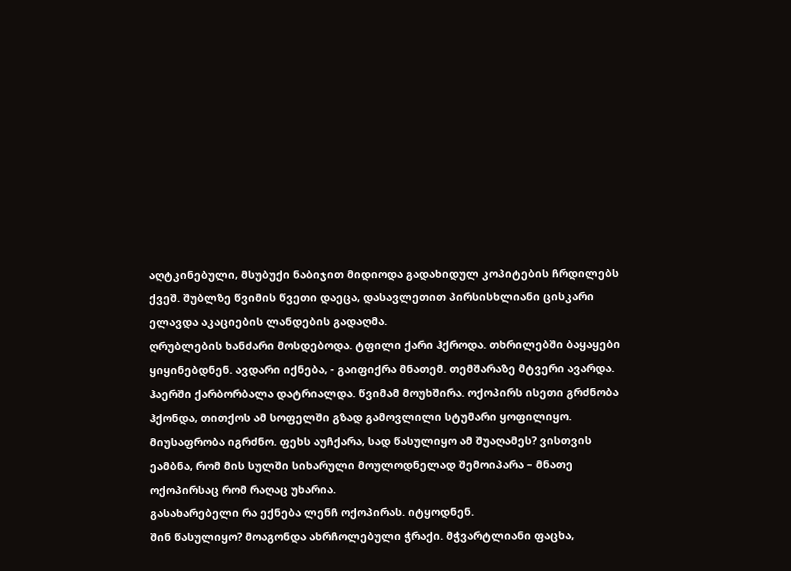აღტკინებული, მსუბუქი ნაბიჯით მიდიოდა გადახიდულ კოპიტების ჩრდილებს ქვეშ. შუბლზე წვიმის წვეთი დაეცა, დასავლეთით პირსისხლიანი ცისკარი ელავდა აკაციების ლანდების გადაღმა.
ღრუბლების ხანძარი მოსდებოდა. ტფილი ქარი ჰქროდა. თხრილებში ბაყაყები ყიყინებდნენ. ავდარი იქნება, - გაიფიქრა მნათემ. თემშარაზე მტვერი ავარდა. ჰაერში ქარბორბალა დატრიალდა. წვიმამ მოუხშირა. ოქოპირს ისეთი გრძნობა ჰქონდა, თითქოს ამ სოფელში გზად გამოვლილი სტუმარი ყოფილიყო. მიუსაფრობა იგრძნო. ფეხს აუჩქარა, სად წასულიყო ამ შუაღამეს? ვისთვის ეამბნა, რომ მის სულში სიხარული მოულოდნელად შემოიპარა – მნათე ოქოპირსაც რომ რაღაც უხარია.
გასახარებელი რა ექნება ლენჩ ოქოპირას. იტყოდნენ.
შინ წასულიყო? მოაგონდა ახრჩოლებული ჭრაქი. მჭვარტლიანი ფაცხა,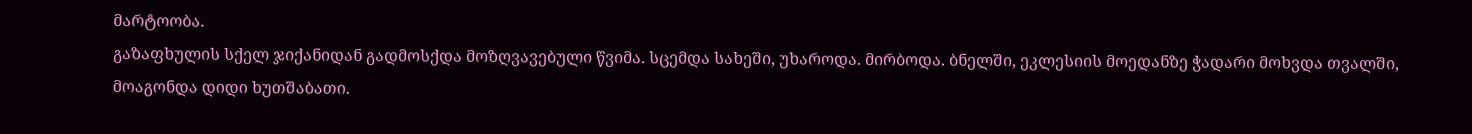მარტოობა.
გაზაფხულის სქელ ჯიქანიდან გადმოსქდა მოზღვავებული წვიმა. სცემდა სახეში, უხაროდა. მირბოდა. ბნელში, ეკლესიის მოედანზე ჭადარი მოხვდა თვალში, მოაგონდა დიდი ხუთშაბათი.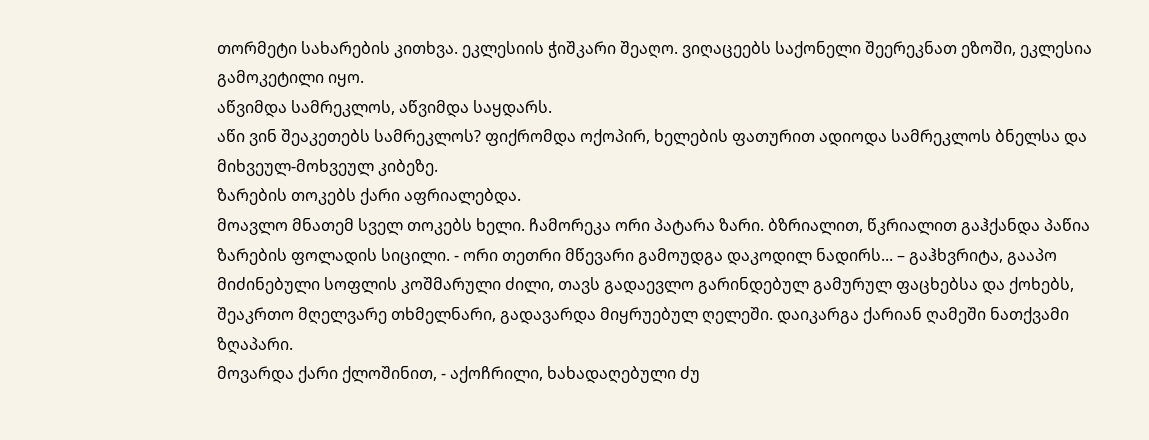თორმეტი სახარების კითხვა. ეკლესიის ჭიშკარი შეაღო. ვიღაცეებს საქონელი შეერეკნათ ეზოში, ეკლესია გამოკეტილი იყო.
აწვიმდა სამრეკლოს, აწვიმდა საყდარს.
აწი ვინ შეაკეთებს სამრეკლოს? ფიქრომდა ოქოპირ, ხელების ფათურით ადიოდა სამრეკლოს ბნელსა და მიხვეულ-მოხვეულ კიბეზე.
ზარების თოკებს ქარი აფრიალებდა.
მოავლო მნათემ სველ თოკებს ხელი. ჩამორეკა ორი პატარა ზარი. ბზრიალით, წკრიალით გაჰქანდა პაწია ზარების ფოლადის სიცილი. - ორი თეთრი მწევარი გამოუდგა დაკოდილ ნადირს... – გაჰხვრიტა, გააპო მიძინებული სოფლის კოშმარული ძილი, თავს გადაევლო გარინდებულ გამურულ ფაცხებსა და ქოხებს, შეაკრთო მღელვარე თხმელნარი, გადავარდა მიყრუებულ ღელეში. დაიკარგა ქარიან ღამეში ნათქვამი ზღაპარი.
მოვარდა ქარი ქლოშინით, - აქოჩრილი, ხახადაღებული ძუ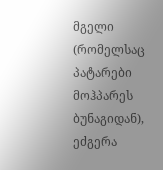მგელი (რომელსაც პატარები მოჰპარეს ბუნაგიდან), ეძგერა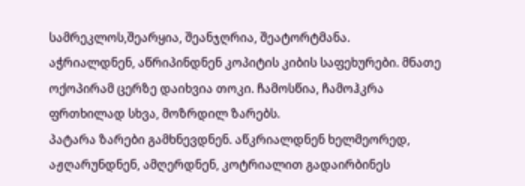სამრეკლოს,შეარყია, შეანჯღრია, შეატორტმანა.
აჭრიალდნენ, აწრიპინდნენ კოპიტის კიბის საფეხურები. მნათე ოქოპირამ ცერზე დაიხვია თოკი. ჩამოსწია, ჩამოჰკრა ფრთხილად სხვა, მოზრდილ ზარებს.
პატარა ზარები გამხნევდნენ. აწკრიალდნენ ხელმეორედ, აჟღარუნდნენ, ამღერდნენ, კოტრიალით გადაირბინეს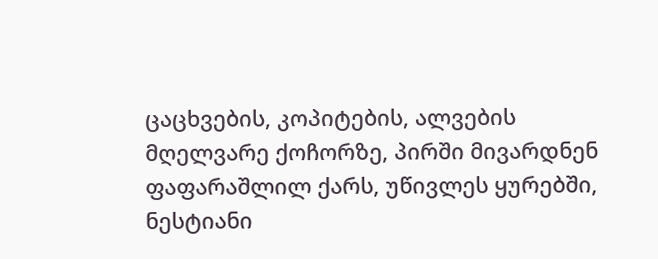ცაცხვების, კოპიტების, ალვების მღელვარე ქოჩორზე, პირში მივარდნენ ფაფარაშლილ ქარს, უწივლეს ყურებში, ნესტიანი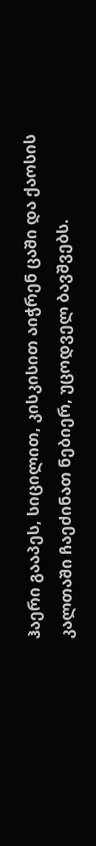ჰაერი გააპეს, სიცილით, კისკისით აიჭრენ ცაში და ქაოსის კალთაში ჩაეძინათ ნებიერ, უცოდველ ბავშვებს.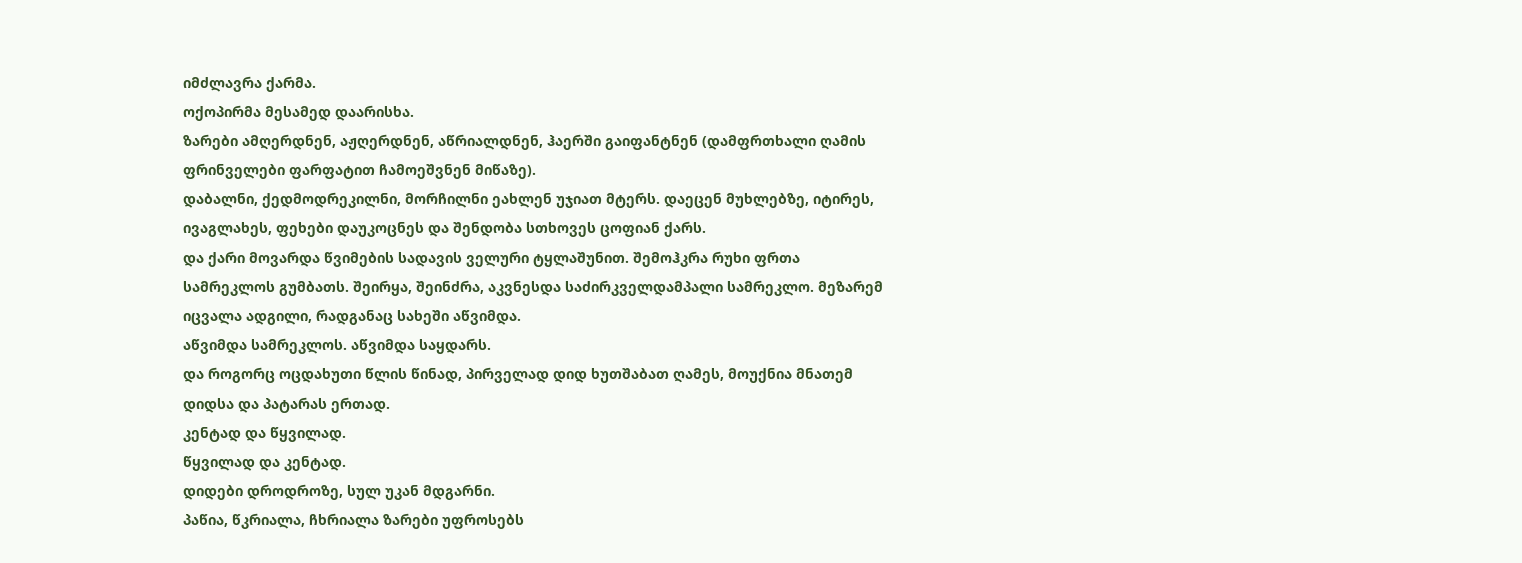იმძლავრა ქარმა.
ოქოპირმა მესამედ დაარისხა.
ზარები ამღერდნენ, აჟღერდნენ, აწრიალდნენ, ჰაერში გაიფანტნენ (დამფრთხალი ღამის ფრინველები ფარფატით ჩამოეშვნენ მიწაზე).
დაბალნი, ქედმოდრეკილნი, მორჩილნი ეახლენ უჯიათ მტერს. დაეცენ მუხლებზე, იტირეს, ივაგლახეს, ფეხები დაუკოცნეს და შენდობა სთხოვეს ცოფიან ქარს.
და ქარი მოვარდა წვიმების სადავის ველური ტყლაშუნით. შემოჰკრა რუხი ფრთა სამრეკლოს გუმბათს. შეირყა, შეინძრა, აკვნესდა საძირკველდამპალი სამრეკლო. მეზარემ იცვალა ადგილი, რადგანაც სახეში აწვიმდა.
აწვიმდა სამრეკლოს. აწვიმდა საყდარს.
და როგორც ოცდახუთი წლის წინად, პირველად დიდ ხუთშაბათ ღამეს, მოუქნია მნათემ დიდსა და პატარას ერთად.
კენტად და წყვილად.
წყვილად და კენტად.
დიდები დროდროზე, სულ უკან მდგარნი.
პაწია, წკრიალა, ჩხრიალა ზარები უფროსებს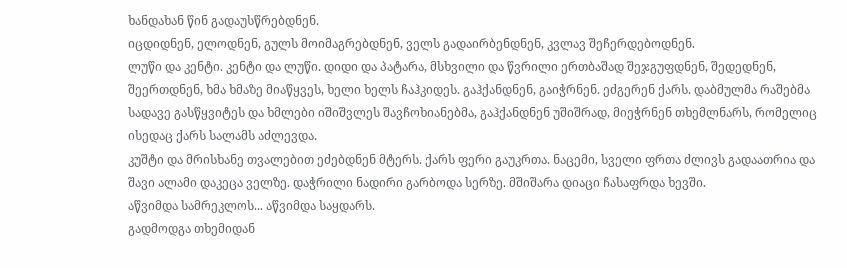ხანდახან წინ გადაუსწრებდნენ.
იცდიდნენ, ელოდნენ, გულს მოიმაგრებდნენ, ველს გადაირბენდნენ, კვლავ შეჩერდებოდნენ.
ლუწი და კენტი. კენტი და ლუწი. დიდი და პატარა, მსხვილი და წვრილი ერთბაშად შეჯგუფდნენ, შედედნენ, შეერთდნენ, ხმა ხმაზე მიაწყვეს, ხელი ხელს ჩაჰკიდეს. გაჰქანდნენ, გაიჭრნენ. ეძგერენ ქარს. დაბმულმა რაშებმა სადავე გასწყვიტეს და ხმლები იშიშვლეს შავჩოხიანებმა, გაჰქანდნენ უშიშრად, მიეჭრნენ თხემლნარს, რომელიც ისედაც ქარს სალამს აძლევდა.
კუშტი და მრისხანე თვალებით ეძებდნენ მტერს. ქარს ფერი გაუკრთა. ნაცემი, სველი ფრთა ძლივს გადაათრია და შავი ალამი დაკეცა ველზე. დაჭრილი ნადირი გარბოდა სერზე. მშიშარა დიაცი ჩასაფრდა ხევში.
აწვიმდა სამრეკლოს... აწვიმდა საყდარს.
გადმოდგა თხემიდან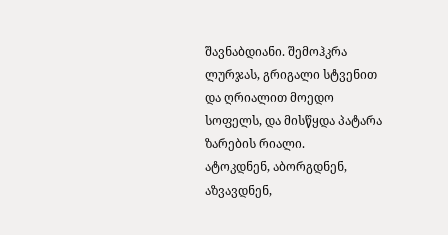შავნაბდიანი. შემოჰკრა ლურჯას, გრიგალი სტვენით და ღრიალით მოედო სოფელს, და მისწყდა პატარა ზარების რიალი.
ატოკდნენ, აბორგდნენ, აზვავდნენ,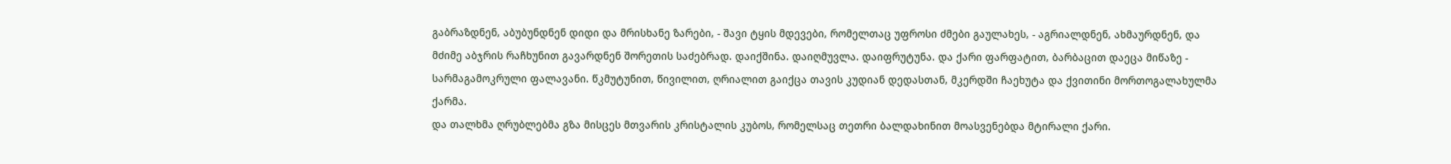გაბრაზდნენ, აბუბუნდნენ დიდი და მრისხანე ზარები, - შავი ტყის მდევები, რომელთაც უფროსი ძმები გაულახეს, - აგრიალდნენ, ახმაურდნენ, და მძიმე აბჯრის რაჩხუნით გავარდნენ შორეთის საძებრად. დაიქშინა. დაიღმუვლა. დაიფრუტუნა. და ქარი ფარფატით, ბარბაცით დაეცა მიწაზე - სარმაგამოკრული ფალავანი. წკმუტუნით, წივილით, ღრიალით გაიქცა თავის კუდიან დედასთან, მკერდში ჩაეხუტა და ქვითინი მორთოგალახულმა ქარმა.
და თალხმა ღრუბლებმა გზა მისცეს მთვარის კრისტალის კუბოს, რომელსაც თეთრი ბალდახინით მოასვენებდა მტირალი ქარი.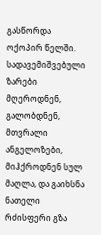გასწორდა ოქოპირ წელში. სადავემიშვებული ზარები მღეროდნენ, გალობდნენ, მთვრალი ანგელოზები, მიჰქროდნენ სულ მაღლა, და გაიხსნა ნათელი რძისფერი გზა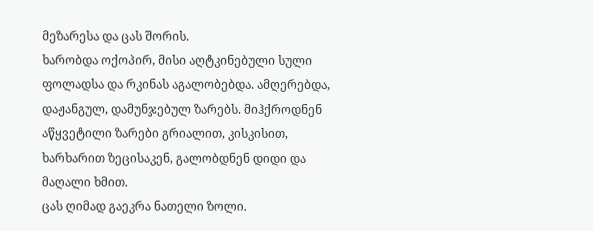მეზარესა და ცას შორის.
ხარობდა ოქოპირ, მისი აღტკინებული სული ფოლადსა და რკინას აგალობებდა. ამღერებდა, დაჟანგულ, დამუნჯებულ ზარებს. მიჰქროდნენ აწყვეტილი ზარები გრიალით, კისკისით, ხარხარით ზეცისაკენ, გალობდნენ დიდი და მაღალი ხმით.
ცას ღიმად გაეკრა ნათელი ზოლი.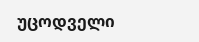უცოდველი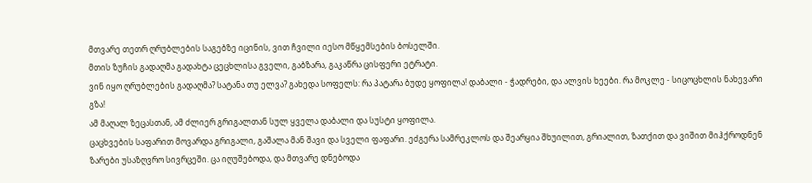მთვარე თეთრ ღრუბლების საგებზე იცინის, ვით ჩვილი იესო მწყემსების ბოსელში.
მთის ზუჩის გადაღმა გადახტა ცეცხლისა გველი, გაბზარა, გაკაწრა ცისფერი ეტრატი.
ვინ იყო ღრუბლების გადაღმა? სატანა თუ ელვა? გახედა სოფელს: რა პატარა ბუდე ყოფილა! დაბალი - ჭადრები, და ალვის ხეები. რა მოკლე - სიცოცხლის ნახევარი გზა!
ამ მაღალ ზეცასთან, ამ ძლიერ გრიგალთან სულ ყველა დაბალი და სუსტი ყოფილა.
ცაცხვების საფარით მოვარდა გრიგალი, გაშალა მან შავი და სველი ფაფარი. ეძგერა სამრეკლოს და შეარყია შხუილით, გრიალით, ზათქით და ვიშით მიჰქროდნენ ზარები უსაზღვრო სივრცეში. ცა იღუშებოდა, და მთვარე დნებოდა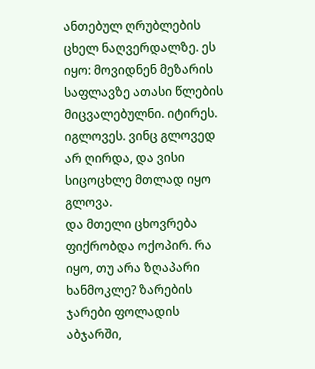ანთებულ ღრუბლების ცხელ ნაღვერდალზე. ეს იყო: მოვიდნენ მეზარის საფლავზე ათასი წლების მიცვალებულნი. იტირეს. იგლოვეს. ვინც გლოვედ არ ღირდა, და ვისი სიცოცხლე მთლად იყო გლოვა.
და მთელი ცხოვრება ფიქრობდა ოქოპირ. რა იყო, თუ არა ზღაპარი ხანმოკლე? ზარების ჯარები ფოლადის აბჯარში,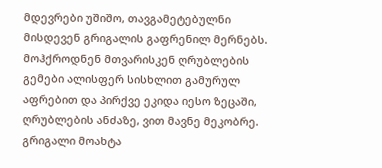მდევრები უშიშო, თავგამეტებულნი მისდევენ გრიგალის გაფრენილ მერნებს. მოჰქროდნენ მთვარისკენ ღრუბლების გემები ალისფერ სისხლით გამურულ აფრებით და პირქვე ეკიდა იესო ზეცაში, ღრუბლების ანძაზე, ვით მავნე მეკობრე. გრიგალი მოახტა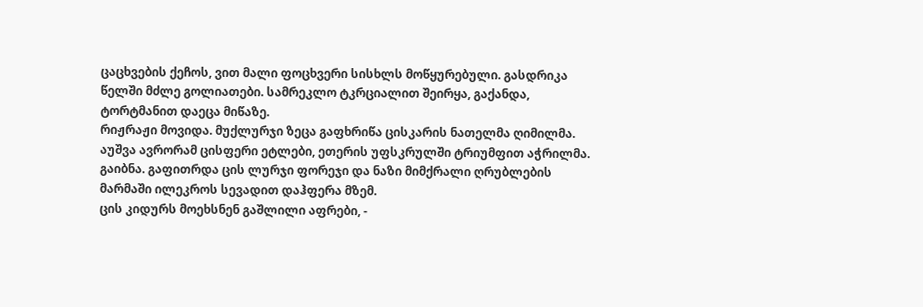ცაცხვების ქეჩოს, ვით მალი ფოცხვერი სისხლს მოწყურებული. გასდრიკა წელში მძლე გოლიათები. სამრეკლო ტკრციალით შეირყა, გაქანდა, ტორტმანით დაეცა მიწაზე.
რიჟრაჟი მოვიდა. მუქლურჯი ზეცა გაფხრიწა ცისკარის ნათელმა ღიმილმა. აუშვა ავრორამ ცისფერი ეტლები, ეთერის უფსკრულში ტრიუმფით აჭრილმა.
გაიბნა. გაფითრდა ცის ლურჯი ფორეჯი და ნაზი მიმქრალი ღრუბლების მარმაში ილეკროს სევადით დაჰფერა მზემ.
ცის კიდურს მოეხსნენ გაშლილი აფრები, -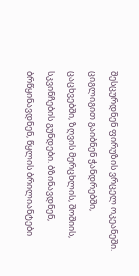შესცურდნენ ფირუზის ვრცელ ოკეანეში.
ციგლიგით გაიბნენ ჭანდრებში, ცაცხვებში, ზღვის მერცხლის, შოშიის, სკვინჩების გუნდები. ბზინავდნენ, ბრწყინავდნენ, წყლის ბრილიანტები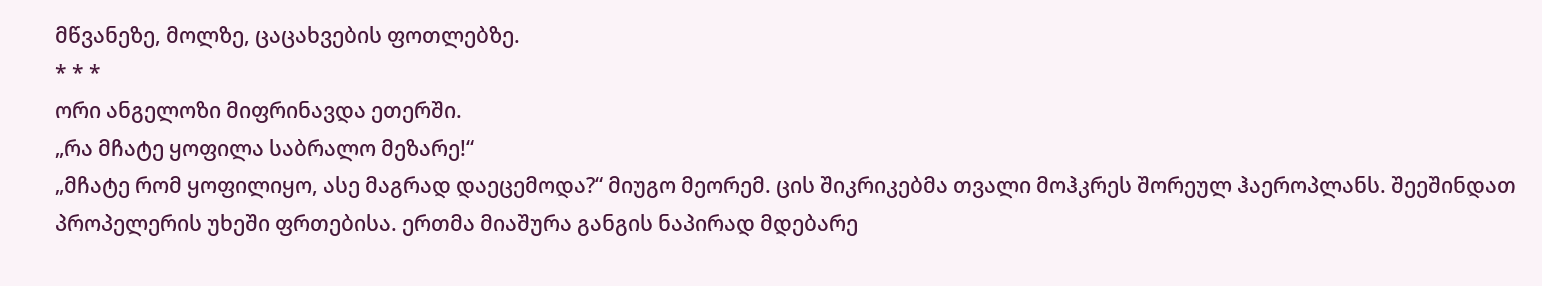მწვანეზე, მოლზე, ცაცახვების ფოთლებზე.
* * *
ორი ანგელოზი მიფრინავდა ეთერში.
„რა მჩატე ყოფილა საბრალო მეზარე!“
„მჩატე რომ ყოფილიყო, ასე მაგრად დაეცემოდა?“ მიუგო მეორემ. ცის შიკრიკებმა თვალი მოჰკრეს შორეულ ჰაეროპლანს. შეეშინდათ პროპელერის უხეში ფრთებისა. ერთმა მიაშურა განგის ნაპირად მდებარე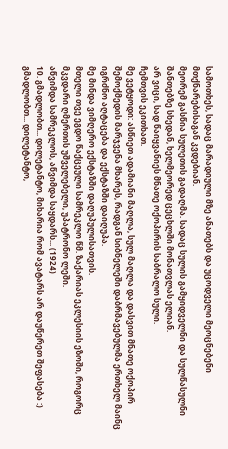სამოთხეს, სადაც მარადიული მზე ანათებს და უცოდველი მეოცნებენი მთქნარებისაგან კვდებიან.
მეორემ გასწია სულეთის გადაღმა. სადაც სულის გამყიდველნი და სულწასულნი შანთებზე სხედან, ხელმეორედ ცეცხლში მონათვლას ელიან.
არ ვიცი, სად წაიყვანიეს მნათე ოქოპირის საბრალო სული.
ჩემთვის ეკითხათ.
მე ვეტყოდი: ასწიეთ ადამიანი მაღლა, სულ მაღლა და დასვით მნათე ოქოპირ შემოქმედის მარჯვენა მხარეს, რადგან სიბნელეში დაბრმავებულმა ერთხელ მაინც იგრძნო აღტაცება და ექსტაზში დაიღუპა.
მე მინდა ვიმღერო ექსტაზში დაღუპულისათვის.
მთელი თვე ეგდო წაქცეული სამრეკლო წმ. ზაქარიას ეკლესიის ეზოში, როგორც მკვდარი ღმერთის უშველებელი, უპატრონო ლეში.
აწვიმდა სამრეკლოს, აწვიმდა საყდარს... (1924)
10. გმადლობთ... დილეტანტო, მიხარია რომ ავატარს არ დაუწერეთ შეფასება :) გმადლობთ... დილეტანტო,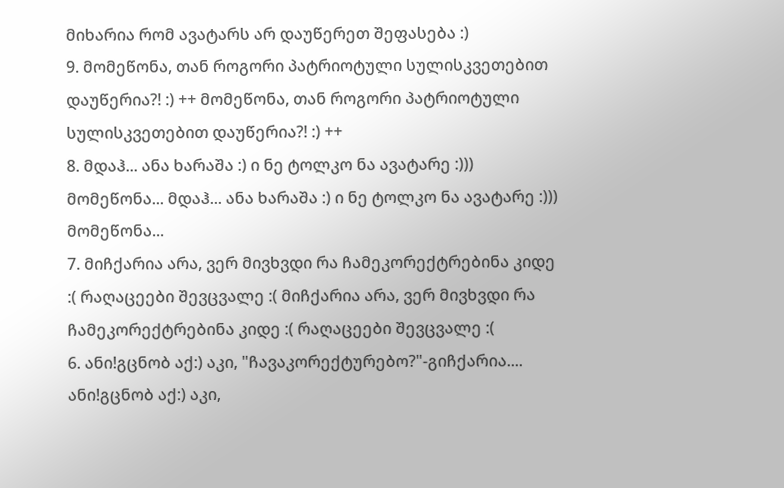მიხარია რომ ავატარს არ დაუწერეთ შეფასება :)
9. მომეწონა, თან როგორი პატრიოტული სულისკვეთებით დაუწერია?! :) ++ მომეწონა, თან როგორი პატრიოტული სულისკვეთებით დაუწერია?! :) ++
8. მდაჰ... ანა ხარაშა :) ი ნე ტოლკო ნა ავატარე :))) მომეწონა... მდაჰ... ანა ხარაშა :) ი ნე ტოლკო ნა ავატარე :))) მომეწონა...
7. მიჩქარია არა, ვერ მივხვდი რა ჩამეკორექტრებინა კიდე :( რაღაცეები შევცვალე :( მიჩქარია არა, ვერ მივხვდი რა ჩამეკორექტრებინა კიდე :( რაღაცეები შევცვალე :(
6. ანი!გცნობ აქ:) აკი, "ჩავაკორექტურებო?"-გიჩქარია.... ანი!გცნობ აქ:) აკი,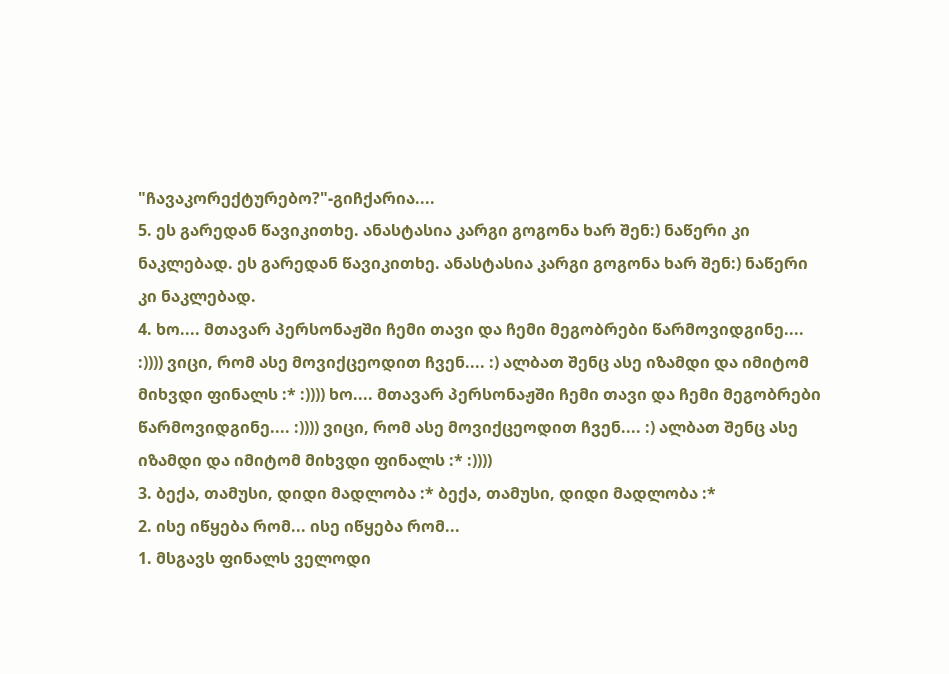"ჩავაკორექტურებო?"-გიჩქარია....
5. ეს გარედან წავიკითხე. ანასტასია კარგი გოგონა ხარ შენ:) ნაწერი კი ნაკლებად. ეს გარედან წავიკითხე. ანასტასია კარგი გოგონა ხარ შენ:) ნაწერი კი ნაკლებად.
4. ხო.... მთავარ პერსონაჟში ჩემი თავი და ჩემი მეგობრები წარმოვიდგინე.... :)))) ვიცი, რომ ასე მოვიქცეოდით ჩვენ.... :) ალბათ შენც ასე იზამდი და იმიტომ მიხვდი ფინალს :* :)))) ხო.... მთავარ პერსონაჟში ჩემი თავი და ჩემი მეგობრები წარმოვიდგინე.... :)))) ვიცი, რომ ასე მოვიქცეოდით ჩვენ.... :) ალბათ შენც ასე იზამდი და იმიტომ მიხვდი ფინალს :* :))))
3. ბექა, თამუსი, დიდი მადლობა :* ბექა, თამუსი, დიდი მადლობა :*
2. ისე იწყება რომ... ისე იწყება რომ...
1. მსგავს ფინალს ველოდი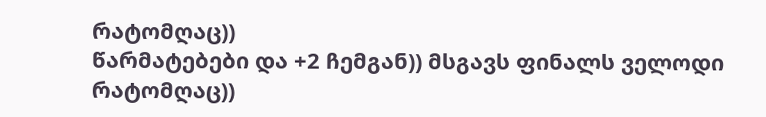რატომღაც))
წარმატებები და +2 ჩემგან)) მსგავს ფინალს ველოდი რატომღაც))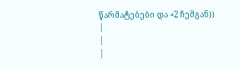წარმატებები და +2 ჩემგან))
|
|
|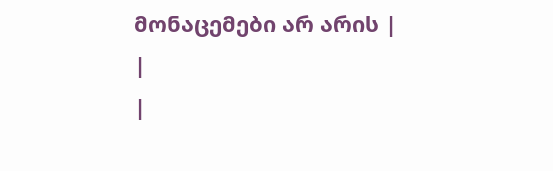მონაცემები არ არის |
|
|